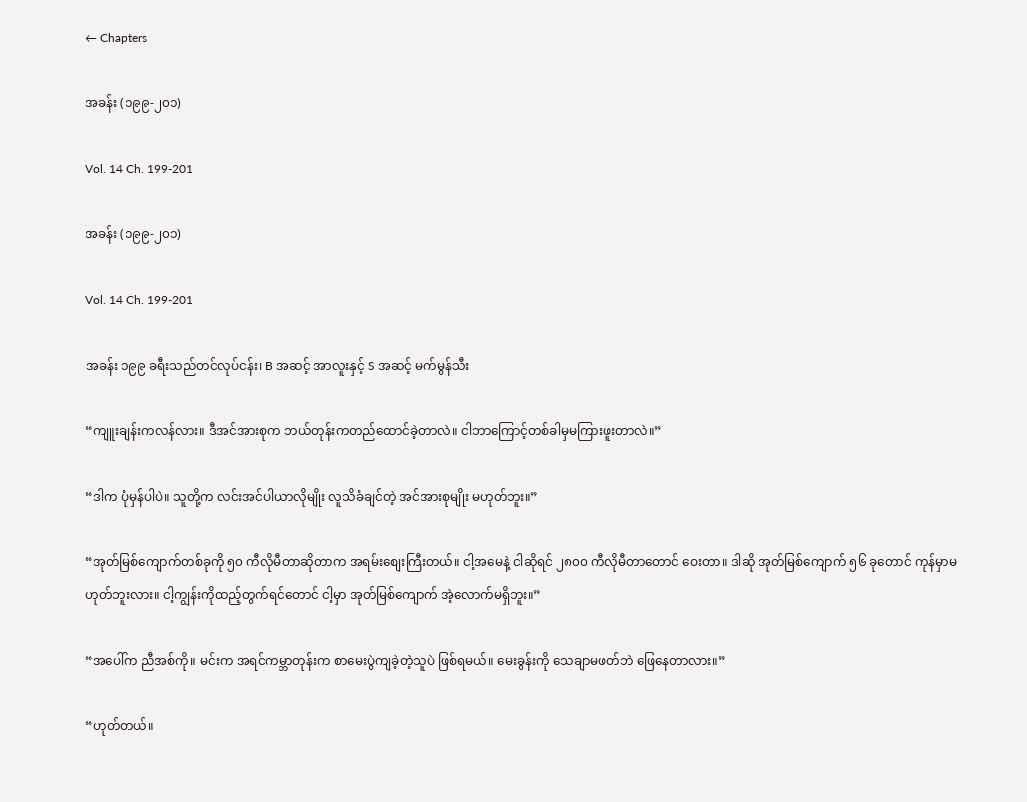← Chapters

အခန်း (၁၉၉-၂၀၁)

Vol. 14 Ch. 199-201

အခန်း (၁၉၉-၂၀၁)

Vol. 14 Ch. 199-201

အခန်း ၁၉၉ ခရီးသည်တင်လုပ်ငန်း၊ B အဆင့် အာလူးနှင့် S အဆင့် မက်မွန်သီး

“ကျူးချန်းကလန်လား။ ဒီအင်အားစုက ဘယ်တုန်းကတည်ထောင်ခဲ့တာလဲ။ ငါဘာကြောင့်တစ်ခါမှမကြားဖူးတာလဲ။”

“ဒါက ပုံမှန်ပါပဲ။ သူတို့က လင်းအင်ပါယာလိုမျိုး လူသိခံချင်တဲ့ အင်အားစုမျိုး မဟုတ်ဘူး။”

“အုတ်မြစ်ကျောက်တစ်ခုကို ၅၀ ကီလိုမီတာဆိုတာက အရမ်းစျေးကြီးတယ်။ ငါ့အမေနဲ့ ငါဆိုရင် ၂၈၀၀ ကီလိုမီတာတောင် ဝေးတာ။ ဒါဆို အုတ်မြစ်ကျောက် ၅၆ ခုတောင် ကုန်မှာမဟုတ်ဘူးလား။ ငါ့ကျွန်းကိုထည့်တွက်ရင်တောင် ငါ့မှာ အုတ်မြစ်ကျောက် အဲ့လောက်မရှိဘူး။”

“အပေါ်က ညီအစ်ကို။ မင်းက အရင်ကမ္ဘာတုန်းက စာမေးပွဲကျခဲ့တဲ့သူပဲ ဖြစ်ရမယ်။ မေးခွန်းကို သေချာမဖတ်ဘဲ ဖြေနေတာလား။”

“ဟုတ်တယ်။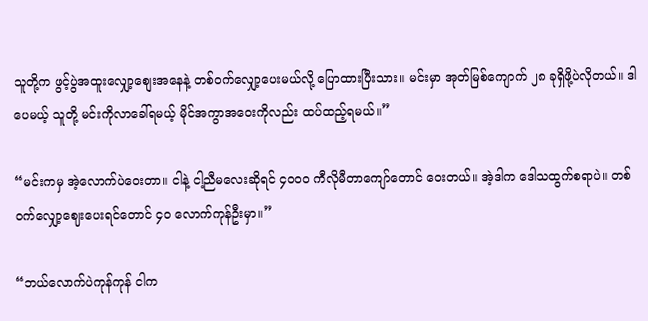သူတို့က ဖွင့်ပွဲအထူးလျှော့စျေးအနေနဲ့ တစ်ဝက်လျှော့ပေးမယ်လို့ ပြောထားပြီးသား။ မင်းမှာ အုတ်မြစ်ကျောက် ၂၈ ခုရှိဖို့ပဲလိုတယ်။ ဒါပေမယ့် သူတို့ မင်းကိုလာခေါ်ရမယ့် မိုင်အကွာအဝေးကိုလည်း ထပ်ထည့်ရမယ်။”

“မင်းကမှ အဲ့လောက်ပဲဝေးတာ။ ငါနဲ့ ငါ့ညီမလေးဆိုရင် ၄၀၀၀ ကီလိုမီတာကျော်တောင် ဝေးတယ်။ အဲ့ဒါက ဒေါသထွက်စရာပဲ။ တစ်ဝက်လျှော့ဈေးပေးရင်တောင် ၄၀ လောက်ကုန်ဦးမှာ။”

“ဘယ်လောက်ပဲကုန်ကုန် ငါက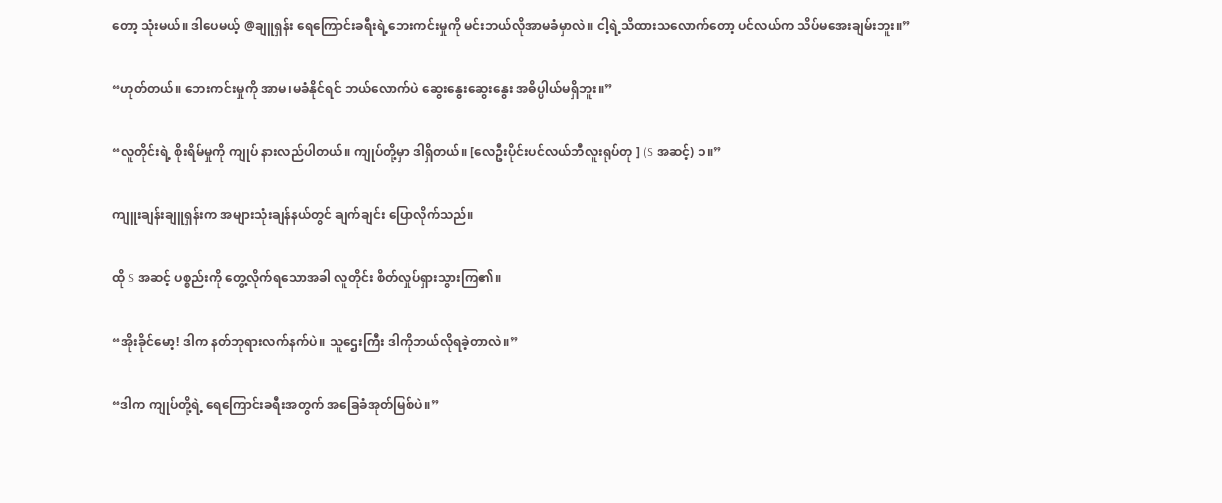တော့ သုံးမယ်။ ဒါပေမယ့် @ချူရှန်း ရေကြောင်းခရီးရဲ့ဘေးကင်းမှုကို မင်းဘယ်လိုအာမခံမှာလဲ။ ငါ့ရဲ့သိထားသလောက်တော့ ပင်လယ်က သိပ်မအေးချမ်းဘူး။”

“ဟုတ်တယ်။ ဘေးကင်းမှုကို အာမ၊မခံနိုင်ရင် ဘယ်လောက်ပဲ ဆွေးနွေးဆွေးနွေး အဓိပ္ပါယ်မရှိဘူး။”

“လူတိုင်းရဲ့ စိုးရိမ်မှုကို ကျုပ် နားလည်ပါတယ်။ ကျုပ်တို့မှာ ဒါရှိတယ်။ [လေဦးပိုင်းပင်လယ်ဘီလူးရုပ်တု ] (S အဆင့်) ၁။”

ကျူးချန်းချူရှန်းက အများသုံးချန်နယ်တွင် ချက်ချင်း ပြောလိုက်သည်။

ထို S အဆင့် ပစ္စည်းကို တွေ့လိုက်ရသောအခါ လူတိုင်း စိတ်လှုပ်ရှားသွားကြ၏။

“အိုးခိုင်မော့! ဒါက နတ်ဘုရားလက်နက်ပဲ။ သူဌေးကြီး ဒါကိုဘယ်လိုရခဲ့တာလဲ။”

“ဒါက ကျုပ်တို့ရဲ့ ရေကြောင်းခရီးအတွက် အခြေခံအုတ်မြစ်ပဲ။”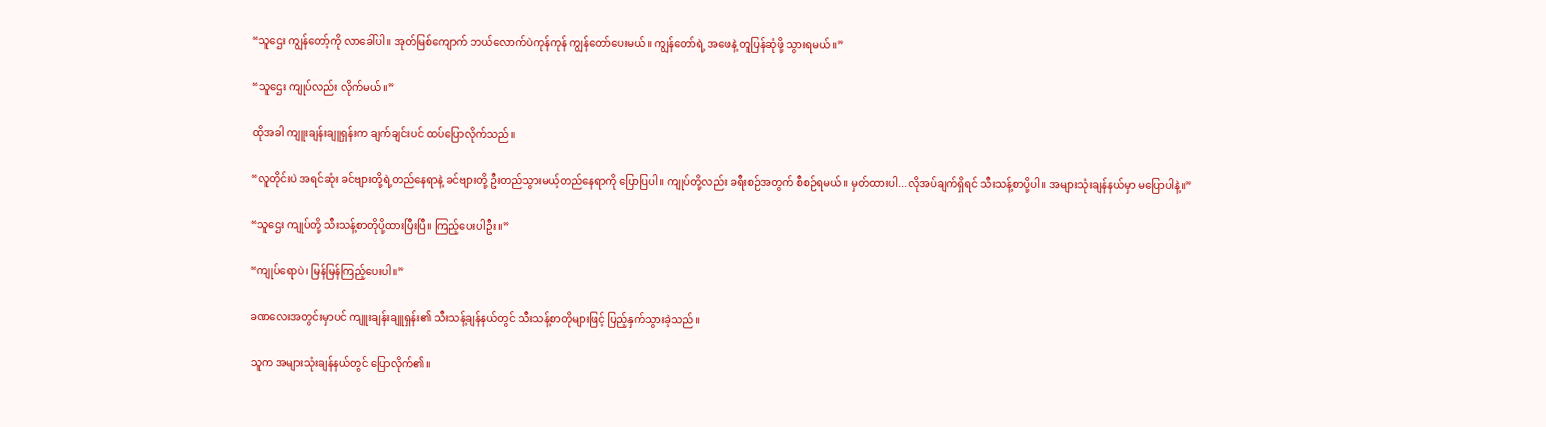“သူဌေး ကျွန်တော့်ကို လာခေါ်ပါ။ အုတ်မြစ်ကျောက် ဘယ်လောက်ပဲကုန်ကုန် ကျွန်တော်ပေးမယ်။ ကျွန်တော်ရဲ့ အဖေနဲ့ တူပြန်ဆုံဖို့ သွားရမယ်။”

“သူဌေး ကျုပ်လည်း လိုက်မယ်။”

ထိုအခါ ကျူးချန်းချူရှန်းက ချက်ချင်းပင် ထပ်ပြောလိုက်သည်။

“လူတိုင်းပဲ အရင်ဆုံး ခင်ဗျားတို့ရဲ့တည်နေရာနဲ့ ခင်ဗျားတို့ ဦးတည်သွားမယ့်တည်နေရာကို ပြောပြပါ။ ကျုပ်တို့လည်း ခရီးစဉ်အတွက် စီစဉ်ရမယ်။ မှတ်ထားပါ...လိုအပ်ချက်ရှိရင် သီးသန့်စာပို့ပါ။ အများသုံးချန်နယ်မှာ မပြောပါနဲ့။”

“သူဌေး ကျုပ်တို့ သီးသန့်စာတိုပို့ထားပြီးပြီ။ ကြည့်ပေးပါဦး။”

“ကျုပ်ရောပဲ၊ မြန်မြန်ကြည့်ပေးပါ။”

ခဏလေးအတွင်းမှာပင် ကျူးချန်းချူရှန်း၏ သီးသန့်ချန်နယ်တွင် သီးသန့်စာတိုများဖြင့် ပြည့်နှက်သွားခဲ့သည်။

သူက အများသုံးချန်နယ်တွင် ပြောလိုက်၏။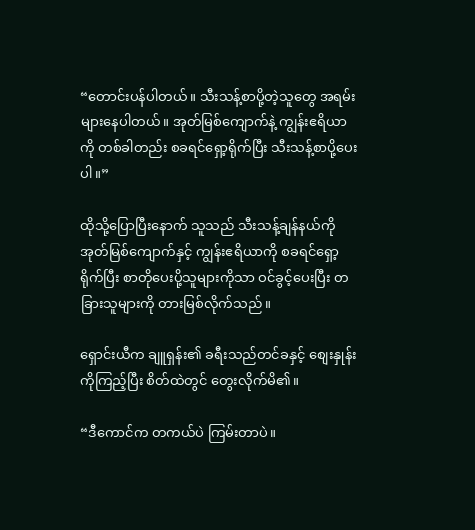“တောင်းပန်ပါတယ်။ သီးသန့်စာပို့တဲ့သူတွေ အရမ်းများနေပါတယ်။ အုတ်မြစ်ကျောက်နဲ့ ကျွန်းဧရိယာကို တစ်ခါတည်း စခရင်ရှော့ရိုက်ပြီး သီးသန့်စာပို့ပေးပါ။”

ထိုသို့ပြောပြီးနောက် သူသည် သီးသန့်ချန်နယ်ကို အုတ်မြစ်ကျောက်နှင့် ကျွန်းဧရိယာကို စခရင်ရှော့ရိုက်ပြီး စာတိုပေးပို့သူများကိုသာ ဝင်ခွင့်ပေးပြီး တခြားသူများကို တားမြစ်လိုက်သည်။

ရှောင်းယီက ချူရှန်း၏ ခရီးသည်တင်ခနှင့် စျေးနှုန်းကိုကြည့်ပြီး စိတ်ထဲတွင် တွေးလိုက်မိ၏။

“ဒီကောင်က တကယ်ပဲ ကြမ်းတာပဲ။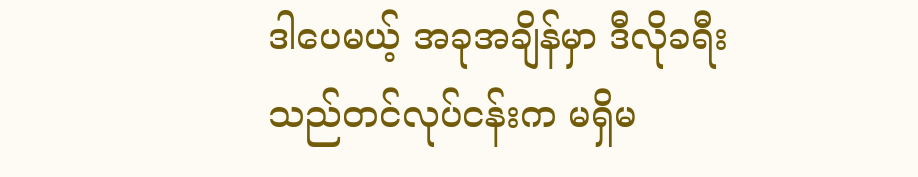ဒါပေမယ့် အခုအချိန်မှာ ဒီလိုခရီးသည်တင်လုပ်ငန်းက မရှိမ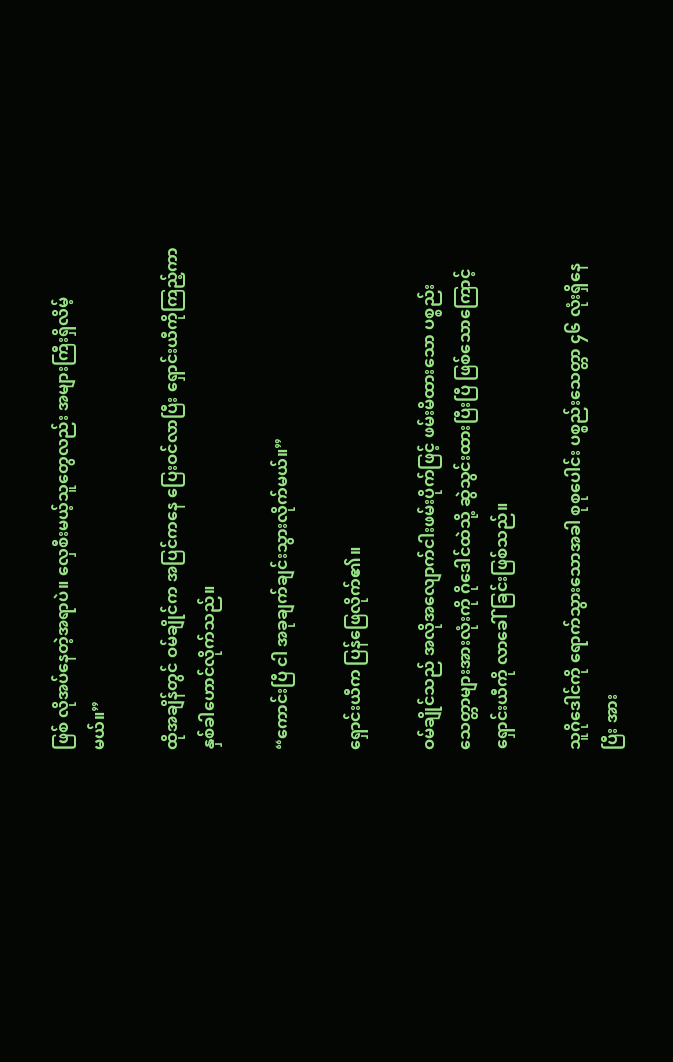ဖြစ် လိုအပ်နေတဲ့အရာပဲ။ လှေစီးမယ့်သူတွေလည်း အများကြီးရှိလိမ့်မယ်။”

ထိုအချိန်တွင် ဝမ်ချိုင်က အပြင်ကနေ ပြေးဝင်လာပြီး ရှောင်းယီကိုကြည့်ကာ နှစ်ခါဟောင်လိုက်သည်။

“ကောင်းပြီ ငါ အခုချက်ချင်းသွားလိုက်မယ်။”

ရှောင်းယီက ပြန်ဖြေလိုက်၏။

ဝမ်ချိုင်သည် အလိုအလျောက်ငါးဖမ်းပိုက်ဖြင့် ဖမ်းမိထားသော ပစ္စည်းသေတ္တာများအားလုံးကို ဂိုဒေါင်ထဲသို့ ဆွဲသွင်းထားပြီးပြီ ဖြစ်သောကြောင့် ရှောင်းယီကို လာခေါ်ခြင်းဖြစ်သည်။

သူဂိုဒေါင်ကို ရောက်သွားသောအခါ စုစုပေါင်း ပစ္စည်းသေတ္တာ ၄၆ လုံးရှိနေပြီး အား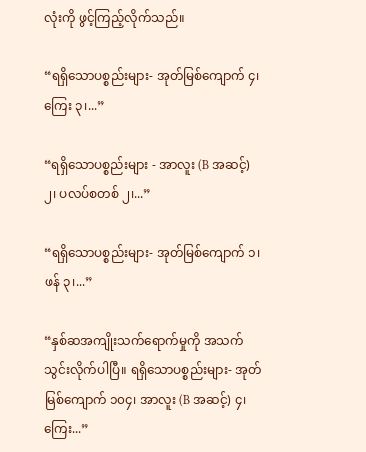လုံးကို ဖွင့်ကြည့်လိုက်သည်။

“ရရှိသောပစ္စည်းများ- အုတ်မြစ်ကျောက် ၄၊ ကြေး ၃၊...”

“ရရှိသောပစ္စည်းများ - အာလူး (B အဆင့်) ၂၊ ပလပ်စတစ် ၂၊...”

“ရရှိသောပစ္စည်းများ- အုတ်မြစ်ကျောက် ၁၊ ဖန် ၃၊...”

“နှစ်ဆအကျိုးသက်ရောက်မှုကို အသက်သွင်းလိုက်ပါပြီ။ ရရှိသောပစ္စည်းများ- အုတ်မြစ်ကျောက် ၁၀၄၊ အာလူး (B အဆင့်) ၄၊ ကြေး...”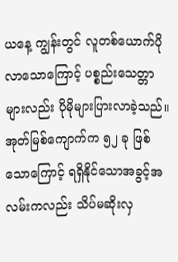ယနေ့ ကျွန်းတွင် လူတစ်ယောက်ပိုလာသောကြောင့် ပစ္စည်းသေတ္တာများလည်း ပိုမိုများပြားလာခဲ့သည်။ အုတ်မြစ်ကျောက်က ၅၂ ခု ဖြစ်သောကြောင့် ရရှိနိုင်သောအခွင့်အလမ်းကလည်း သိပ်မဆိုးလှ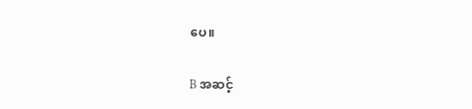ပေ။

B အဆင့်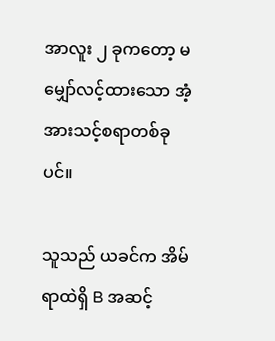အာလူး ၂ ခုကတော့ မမျှော်လင့်ထားသော အံ့အားသင့်စရာတစ်ခုပင်။

သူသည် ယခင်က အိမ်ရာထဲရှိ B အဆင့်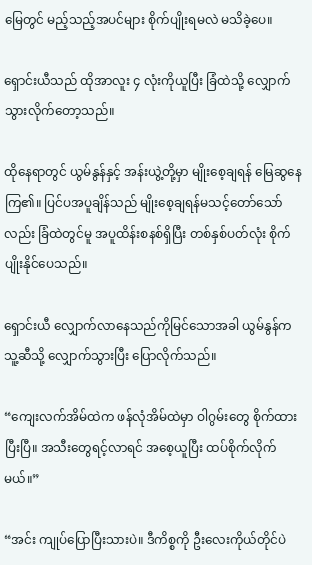မြေတွင် မည့်သည့်အပင်များ စိုက်ပျိုးရမလဲ မသိခဲ့ပေ။

ရှောင်းယီသည် ထိုအာလူး ၄ လုံးကိုယူပြီး ခြံထဲသို့ လျှောက်သွားလိုက်တော့သည်။

ထိုနေရာတွင် ယွမ်နွန်နှင့် အန်းယွဲ့တို့မှာ မျိုးစေ့ချရန် မြေဆွနေကြ၏။ ပြင်ပအပူချိန်သည် မျိုးစေ့ချရန်မသင့်တော်သော်လည်း ခြံထဲတွင်မူ အပူထိန်းစနစ်ရှိပြီး တစ်နှစ်ပတ်လုံး စိုက်ပျိုးနိုင်ပေသည်။

ရှောင်းယီ လျှောက်လာနေသည်ကိုမြင်သောအခါ ယွမ်နွန်က သူ့ဆီသို့ လျှောက်သွားပြီး ပြောလိုက်သည်။

“ကျေးလက်အိမ်ထဲက ဖန်လုံအိမ်ထဲမှာ ဝါဂွမ်းတွေ စိုက်ထားပြီးပြီ။ အသီးတွေရင့်လာရင် အစေ့ယူပြီး ထပ်စိုက်လိုက်မယ်။”

“အင်း ကျုပ်ပြောပြီးသားပဲ။ ဒီကိစ္စကို ဦးလေးကိုယ်တိုင်ပဲ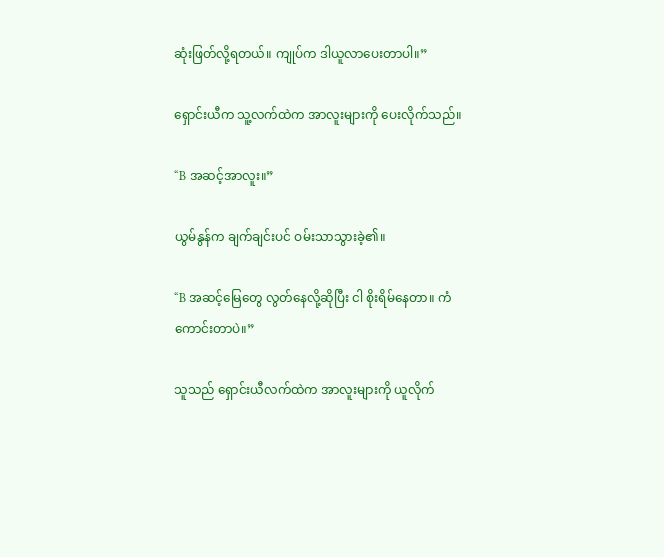ဆုံးဖြတ်လို့ရတယ်။ ကျုပ်က ဒါယူလာပေးတာပါ။”

ရှောင်းယီက သူ့လက်ထဲက အာလူးများကို ပေးလိုက်သည်။

“B အဆင့်အာလူး။”

ယွမ်နွန်က ချက်ချင်းပင် ဝမ်းသာသွားခဲ့၏။

“B အဆင့်မြေတွေ လွတ်နေလို့ဆိုပြီး ငါ စိုးရိမ်နေတာ။ ကံကောင်းတာပဲ။”

သူသည် ရှောင်းယီလက်ထဲက အာလူးများကို ယူလိုက်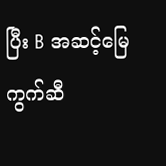ပြီး B အဆင့်မြေကွက်ဆီ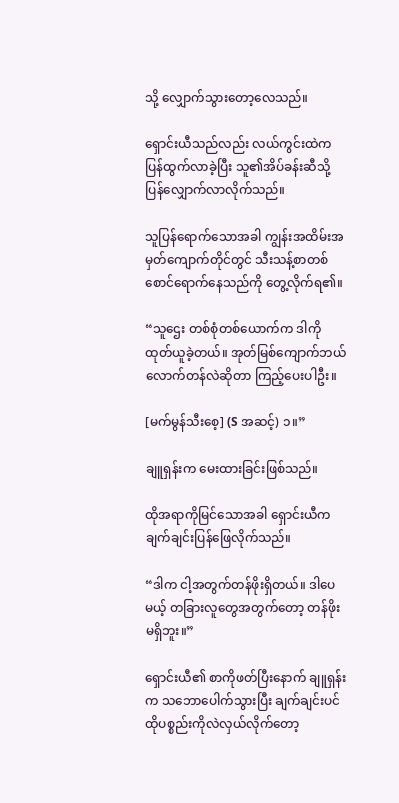သို့ လျှောက်သွားတော့လေသည်။

ရှောင်းယီသည်လည်း လယ်ကွင်းထဲကပြန်ထွက်လာခဲ့ပြီး သူ၏အိပ်ခန်းဆီသို့ ပြန်လျှောက်လာလိုက်သည်။

သူပြန်ရောက်သောအခါ ကျွန်းအထိမ်းအမှတ်ကျောက်တိုင်တွင် သီးသန့်စာတစ်စောင်ရောက်နေသည်ကို တွေ့လိုက်ရ၏။

“သူဌေး တစ်စုံတစ်ယောက်က ဒါကိုထုတ်ယူခဲ့တယ်။ အုတ်မြစ်ကျောက်ဘယ်လောက်တန်လဲဆိုတာ ကြည့်ပေးပါဦး။

[မက်မွန်သီးစေ့] (S အဆင့်) ၁။”

ချူရှန်းက မေးထားခြင်းဖြစ်သည်။

ထိုအရာကိုမြင်သောအခါ ရှောင်းယီက ချက်ချင်းပြန်ဖြေလိုက်သည်။

“ဒါက ငါ့အတွက်တန်ဖိုးရှိတယ်။ ဒါပေမယ့် တခြားလူတွေအတွက်တော့ တန်ဖိုးမရှိဘူး။”

ရှောင်းယီ၏ စာကိုဖတ်ပြီးနောက် ချူရှန်းက သဘောပေါက်သွားပြီး ချက်ချင်းပင် ထိုပစ္စည်းကိုလဲလှယ်လိုက်တော့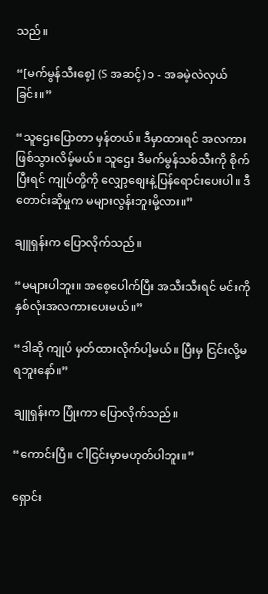သည်။

“[မက်မွန်သီးစေ့] (S အဆင့်) ၁ - အခမဲ့လဲလှယ်ခြင်း။”

“သူဌေးပြောတာ မှန်တယ်။ ဒီမှာထားရင် အလကားဖြစ်သွားလိမ့်မယ်။ သူဌေး ဒီမက်မွန်သစ်သီးကို စိုက်ပြီးရင် ကျုပ်တို့ကို လျှော့စျေးနဲ့ပြန်ရောင်းပေးပါ။ ဒီတောင်းဆိုမှုက မများလွန်းဘူးမို့လား။”

ချူရှန်းက ပြောလိုက်သည်။

“မများပါဘူး။ အစေ့ပေါက်ပြီး အသီးသီးရင် မင်းကို နှစ်လုံးအလကားပေးမယ်။”

“ဒါဆို ကျုပ် မှတ်ထားလိုက်ပါ့မယ်။ ပြီးမှ ငြင်းလို့မရဘူးနော်။”

ချူရှန်းက ပြုံးကာ ပြောလိုက်သည်။

“ကောင်းပြီ။ ငါငြင်းမှာမဟုတ်ပါဘူး။”

ရှောင်း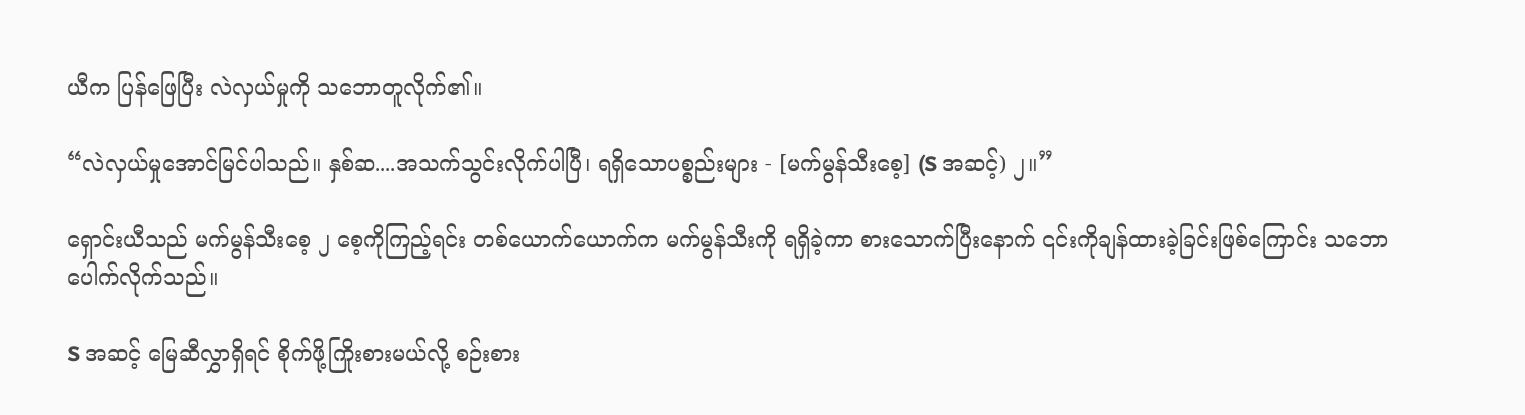ယီက ပြန်ဖြေပြီး လဲလှယ်မှုကို သဘောတူလိုက်၏။

“လဲလှယ်မှုအောင်မြင်ပါသည်။ နှစ်ဆ....အသက်သွင်းလိုက်ပါပြီ၊ ရရှိသောပစ္စည်းများ - [မက်မွန်သီးစေ့] (S အဆင့်) ၂။”

ရှောင်းယီသည် မက်မွန်သီးစေ့ ၂ စေ့ကိုကြည့်ရင်း တစ်ယောက်ယောက်က မက်မွန်သီးကို ရရှိခဲ့ကာ စားသောက်ပြီးနောက် ၎င်းကိုချန်ထားခဲ့ခြင်းဖြစ်ကြောင်း သဘောပေါက်လိုက်သည်။

S အဆင့် မြေဆီလွှာရှိရင် စိုက်ဖို့ကြိုးစားမယ်လို့ စဉ်းစား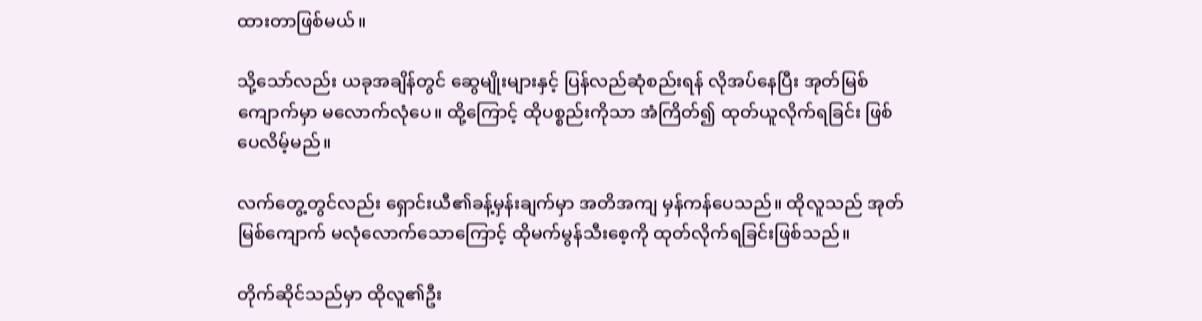ထားတာဖြစ်မယ်။

သို့သော်လည်း ယခုအချိန်တွင် ဆွေမျိုးများနှင့် ပြန်လည်ဆုံစည်းရန် လိုအပ်နေပြီး အုတ်မြစ်ကျောက်မှာ မလောက်လုံပေ။ ထို့ကြောင့် ထိုပစ္စည်းကိုသာ အံကြိတ်၍ ထုတ်ယူလိုက်ရခြင်း ဖြစ်ပေလိမ့်မည်။

လက်တွေ့တွင်လည်း ရှောင်းယီ၏ခန့်မှန်းချက်မှာ အတိအကျ မှန်ကန်ပေသည်။ ထိုလူသည် အုတ်မြစ်ကျောက် မလုံလောက်သောကြောင့် ထိုမက်မွန်သီးစေ့ကို ထုတ်လိုက်ရခြင်းဖြစ်သည်။

တိုက်ဆိုင်သည်မှာ ထိုလူ၏ဦး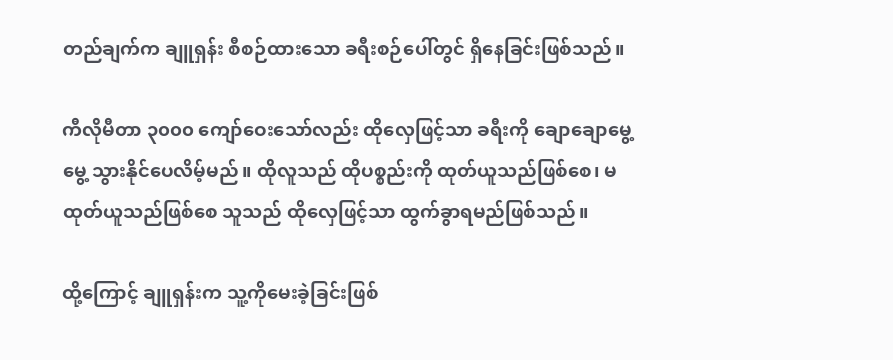တည်ချက်က ချူရှန်း စီစဉ်ထားသော ခရီးစဉ်ပေါ်တွင် ရှိနေခြင်းဖြစ်သည်။

ကီလိုမီတာ ၃၀၀၀ ကျော်ဝေးသော်လည်း ထိုလှေဖြင့်သာ ခရီးကို ချောချော‌မွေ့မွေ့ သွားနိုင်ပေလိမ့်မည်။ ထိုလူသည် ထိုပစ္စည်းကို ထုတ်ယူသည်ဖြစ်စေ၊ မထုတ်ယူသည်ဖြစ်စေ သူသည် ထိုလှေဖြင့်သာ ထွက်ခွာရမည်ဖြစ်သည်။

ထို့ကြောင့် ချူရှန်းက သူ့ကိုမေးခဲ့ခြင်းဖြစ်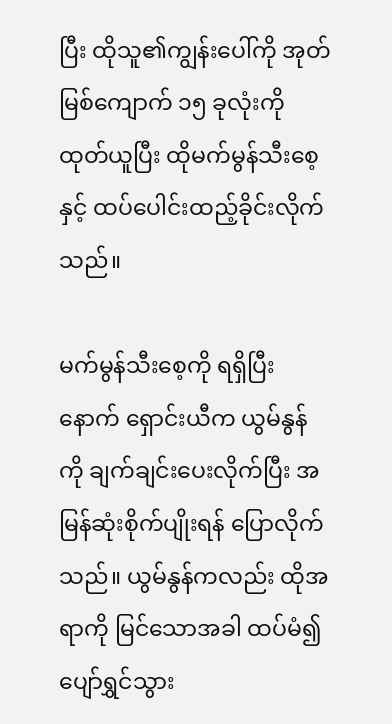ပြီး ထိုသူ၏ကျွန်းပေါ်ကို အုတ်မြစ်ကျောက် ၁၅ ခုလုံးကို ထုတ်ယူပြီး ထိုမက်မွန်သီးစေ့နှင့် ထပ်ပေါင်းထည့်ခိုင်းလိုက်သည်။

မက်မွန်သီးစေ့ကို ရရှိပြီးနောက် ရှောင်းယီက ယွမ်နွန်ကို ချက်ချင်းပေးလိုက်ပြီး အမြန်ဆုံးစိုက်ပျိုးရန် ပြောလိုက်သည်။ ယွမ်နွန်ကလည်း ထိုအရာကို မြင်သောအခါ ထပ်မံ၍ ပျော်ရွှင်သွား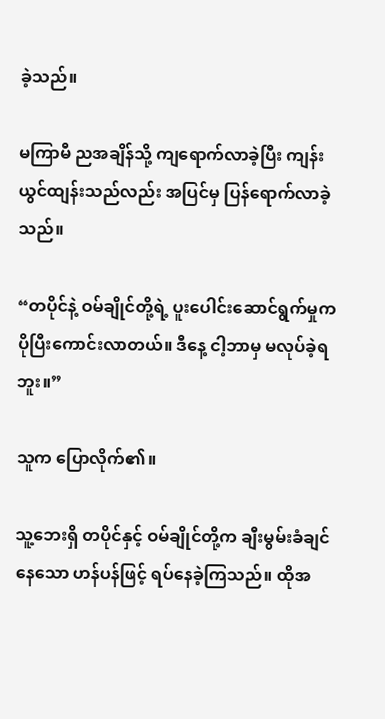ခဲ့သည်။

မကြာမီ ညအချိန်သို့ ကျရောက်လာခဲ့ပြီး ကျန်းယွင်ထျန်းသည်လည်း အပြင်မှ ပြန်ရောက်လာခဲ့သည်။

“တပိုင်နဲ့ ဝမ်ချိုင်တို့ရဲ့ ပူးပေါင်းဆောင်ရွက်မှုက ပိုပြီးကောင်းလာတယ်။ ဒီနေ့ ငါ့ဘာမှ မလုပ်ခဲ့ရဘူး။”

သူက ပြောလိုက်၏။

သူ့ဘေးရှိ တပိုင်နှင့် ဝမ်ချိုင်တို့က ချီးမွမ်းခံချင်နေသော ဟန်ပန်ဖြင့် ရပ်နေခဲ့ကြသည်။ ထိုအ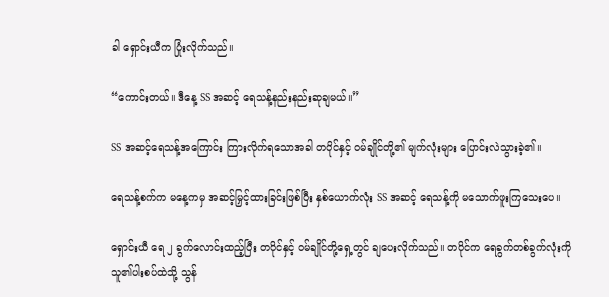ခါ ရှောင်းယီက ပြုံးလိုက်သည်။

“ကောင်းတယ်။ ဒီနေ့ SS အဆင့် ရေသန့်နည်းနည်းဆုချမယ်။”

SS အဆင့်ရေသန့်အကြောင်း ကြားလိုက်ရသောအခါ တပိုင်နှင့် ဝမ်ချိုင်တို့၏ မျက်လုံးများ ပြောင်းလဲသွားခဲ့၏။

ရေသန့်စက်က မနေ့ကမှ အဆင့်မြှင့်ထားခြင်းဖြစ်ပြီး နှစ်ယောက်လုံး SS အဆင့် ရေသန့်ကို မသောက်ဖူးကြသေးပေ။

ရှောင်းယီ ရေ ၂ ခွက်လောင်းထည့်ပြီး တပိုင်နှင့် ဝမ်ချိုင်တို့ရှေ့တွင် ချပေးလိုက်သည်။ တပိုင်က ရေခွက်တစ်ခွက်လုံးကို သူ၏ပါးစပ်ထဲသို့ သွန်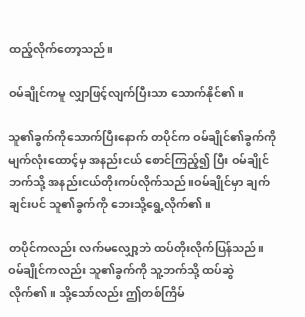ထည့်လိုက်တော့သည်။

ဝမ်ချိုင်ကမူ လျှာဖြင့်လျက်ပြီးသာ သောက်နိုင်၏။

သူ၏ခွက်ကိုသောက်ပြီးနောက် တပိုင်က ဝမ်ချိုင်၏ခွက်ကို မျက်လုံးထောင့်မှ အနည်းငယ် စောင်ကြည့်၍ ပြီး ဝမ်ချိုင်ဘက်သို့ အနည်းငယ်တိုးကပ်လိုက်သည်။ဝမ်ချိုင်မှာ ချက်ချင်းပင် သူ၏ခွက်ကို ဘေးသို့ရွေ့လိုက်၏။

တပိုင်ကလည်း လက်မလျှော့ဘဲ ထပ်တိုးလိုက်ပြန်သည်။ ဝမ်ချိုင်ကလည်း သူ၏ခွက်ကို သူ့ဘက်သို့ ထပ်ဆွဲလိုက်၏။ သို့သော်လည်း ဤတစ်ကြိမ်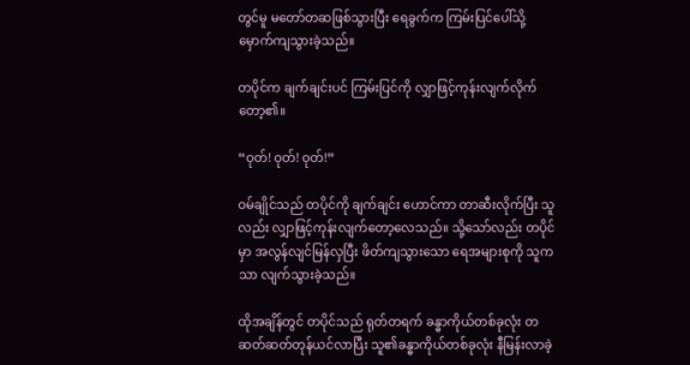တွင်မူ မတော်တဆဖြစ်သွားပြီး ရေခွက်က ကြမ်းပြင်ပေါ်သို့ မှောက်ကျသွားခဲ့သည်။

တပိုင်က ချက်ချင်းပင် ကြမ်းပြင်ကို လျှာဖြင့်ကုန်းလျက်လိုက်တော့၏။

“ဝုတ်! ဝုတ်! ဝုတ်!”

ဝမ်ချိုင်သည် တပိုင်ကို ချက်ချင်း ဟောင်ကာ တာဆီးလိုက်ပြီး သူလည်း လျှာဖြင့်ကုန်းလျက်တော့လေသည်။ သို့သော်လည်း တပိုင်မှာ အလွန်လျင်မြန်လှပြီး ဖိတ်ကျသွားသော ရေအများစုကို သူကသာ လျက်သွားခဲ့သည်။

ထိုအချိန်တွင် တပိုင်သည် ရုတ်တရက် ခန္ဓာကိုယ်တစ်ခုလုံး တဆတ်ဆတ်တုန်ယင်လာပြီး သူ၏ခန္ဓာကိုယ်တစ်ခုလုံး နီမြန်းလာခဲ့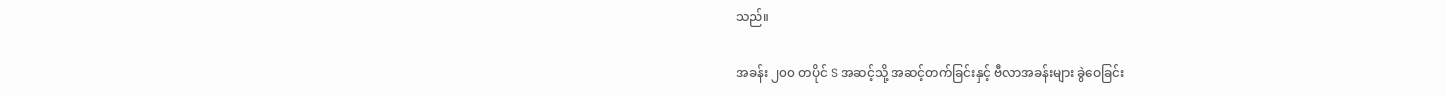သည်။

အခန်း ၂၀၀ တပိုင် S အဆင့်သို့ အဆင့်တက်ခြင်းနှင့် ဗီလာအခန်းများ ခွဲဝေခြင်း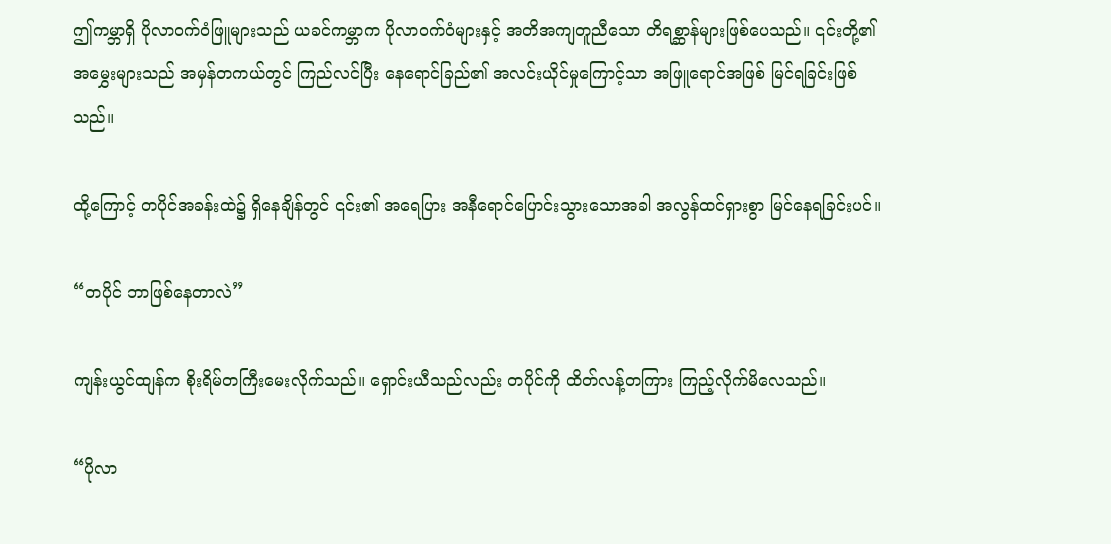ဤကမ္ဘာရှိ ပိုလာဝက်ဝံဖြူများသည် ယခင်ကမ္ဘာက ပိုလာဝက်ဝံများနှင့် အတိအကျတူညီသော တိရစ္ဆာန်များဖြစ်ပေသည်။ ၎င်းတို့၏ အမွှေးများသည် အမှန်တကယ်တွင် ကြည်လင်ပြီး နေရောင်ခြည်၏ အလင်းယိုင်မှုကြောင့်သာ အဖြူရောင်အဖြစ် မြင်ရခြင်းဖြစ်သည်။

ထို့ကြောင့် တပိုင်အခန်းထဲ၌ ရှိနေချိန်တွင် ၎င်း၏ အရေပြား အနီရောင်ပြောင်းသွားသောအခါ အလွန်ထင်ရှားစွာ မြင်နေရခြင်းပင်။

“တပိုင် ဘာဖြစ်နေတာလဲ”

ကျန်းယွင်ထျန်က စိုးရိမ်တကြီးမေးလိုက်သည်။ ရှောင်းယီသည်လည်း တပိုင်ကို ထိတ်လန့်တကြား ကြည့်လိုက်မိလေသည်။

“ပိုလာ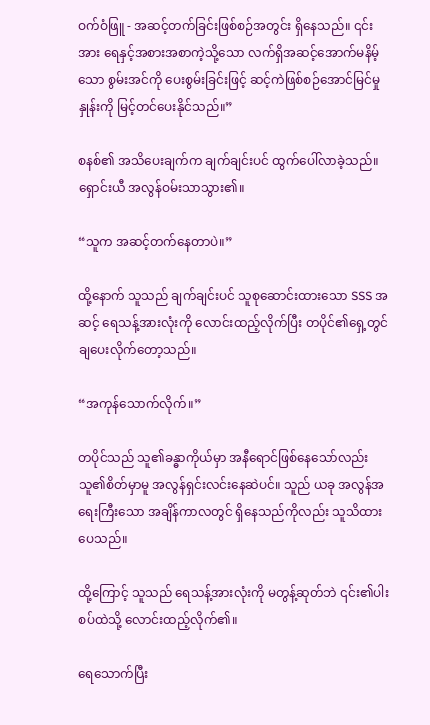ဝက်ဝံဖြူ - အဆင့်တက်ခြင်းဖြစ်စဉ်အတွင်း ရှိနေသည်။ ၎င်းအား ရေနှင့်အစားအစာကဲ့သို့သော လက်ရှိအဆင့်အောက်မနိမ့်သော စွမ်းအင်ကို ပေးစွမ်းခြင်းဖြင့် ဆင့်ကဲဖြစ်စဉ်အောင်မြင်မှုနှုန်းကို မြင့်တင်ပေးနိုင်သည်။”

စနစ်၏ အသိပေးချက်က ချက်ချင်းပင် ထွက်ပေါ်လာခဲ့သည်။ ရှောင်းယီ အလွန်ဝမ်းသာသွား၏။

“သူက အဆင့်တက်နေတာပဲ။”

ထို့နောက် သူသည် ချက်ချင်းပင် သူစုဆောင်းထားသော SSS အဆင့် ရေသန့်အားလုံးကို လောင်းထည့်လိုက်ပြီး တပိုင်၏ရှေ့တွင် ချပေးလိုက်တော့သည်။

“အကုန်သောက်လိုက်။”

တပိုင်သည် သူ၏ခန္ဓာကိုယ်မှာ အနီရောင်ဖြစ်နေသော်လည်း သူ၏စိတ်မှာမူ အလွန်ရှင်းလင်းနေဆဲပင်။ သူည် ယခု အလွန်အရေးကြီးသော အချိန်ကာလတွင် ရှိနေသည်ကိုလည်း သူသိထားပေသည်။

ထို့ကြောင့် သူသည် ရေသန့်အားလုံးကို မတွန့်ဆုတ်ဘဲ ၎င်း၏ပါးစပ်ထဲသို့ လောင်းထည့်လိုက်၏။

ရေသောက်ပြီး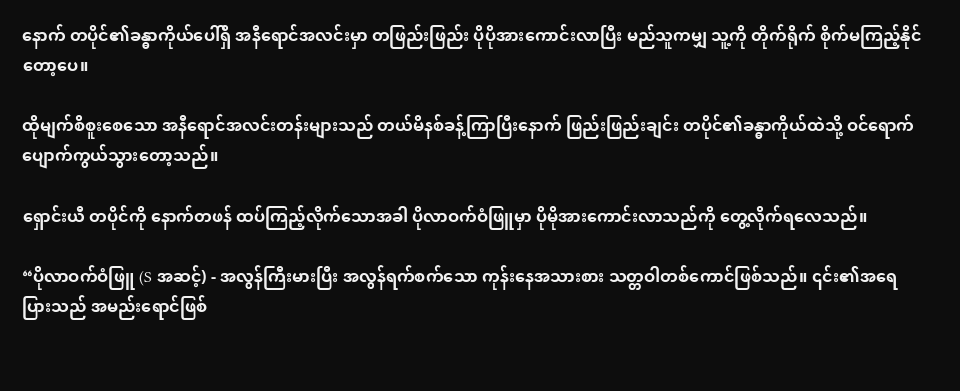နောက် တပိုင်၏ခန္ဓာကိုယ်ပေါ်ရှိ အနီရောင်အလင်းမှာ တဖြည်းဖြည်း ပိုပိုအားကောင်းလာပြီး မည်သူကမျှ သူ့ကို တိုက်ရိုက် စိုက်မကြည့်နိုင်တော့ပေ။

ထိုမျက်စိစူးစေသော အနီရောင်အလင်းတန်းများသည် တယ်မိနစ်ခန့်ကြာပြီးနောက် ဖြည်းဖြည်းချင်း တပိုင်၏ခန္ဓာကိုယ်ထဲသို့ ဝင်ရောက်ပျောက်ကွယ်သွားတော့သည်။

ရှောင်းယီ တပိုင်ကို နောက်တဖန် ထပ်ကြည့်လိုက်သောအခါ ပိုလာဝက်ဝံဖြူမှာ ပိုမိုအားကောင်းလာသည်ကို တွေ့လိုက်ရလေသည်။

“ပိုလာဝက်ဝံဖြူ (S အဆင့်) - အလွန်ကြီးမားပြီး အလွန်ရက်စက်သော ကုန်းနေအသားစား သတ္တဝါတစ်ကောင်ဖြစ်သည်။ ၎င်း၏အရေပြားသည် အမည်းရောင်ဖြစ်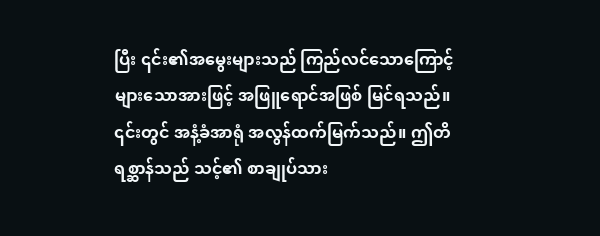ပြီး ၎င်း၏အမွေးများသည် ကြည်လင်သောကြောင့် များသောအားဖြင့် အဖြူရောင်အဖြစ် မြင်ရသည်။ ၎င်းတွင် အနံ့ခံအာရုံ အလွန်ထက်မြက်သည်။ ဤတိရစ္ဆာန်သည် သင့်၏ စာချုပ်သား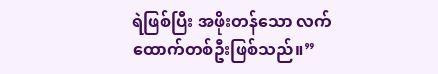ရဲဖြစ်ပြီး အဖိုးတန်သော လက်ထောက်တစ်ဦးဖြစ်သည်။”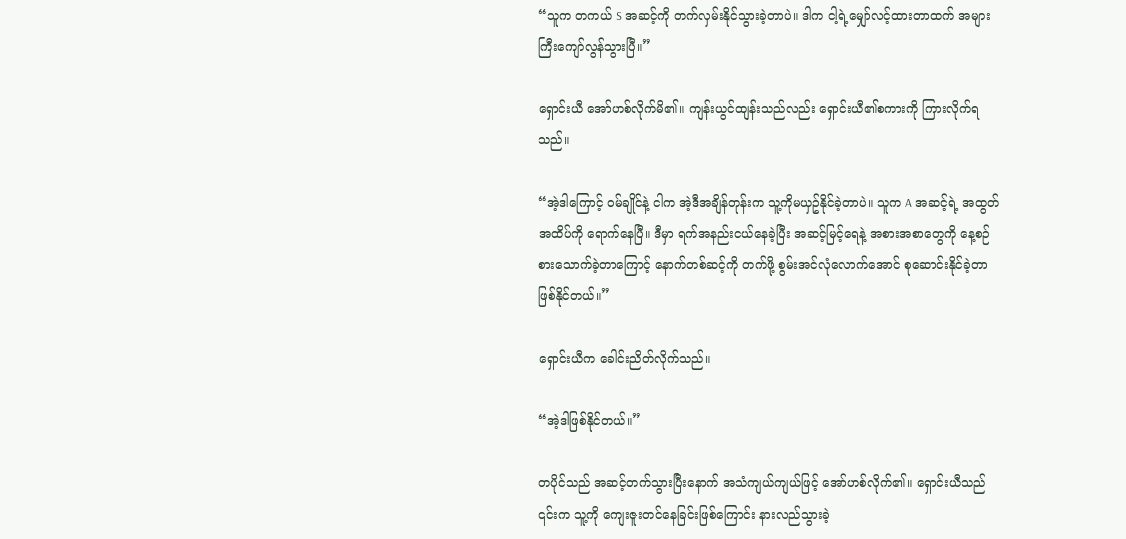“သူက တကယ် S အဆင့်ကို တက်လှမ်းနိုင်သွားခဲ့တာပဲ။ ဒါက ငါ့ရဲ့မျှော်လင့်ထားတာထက် အများကြီးကျော်လွန်သွားပြီ။”

ရှောင်းယီ အော်ဟစ်လိုက်မိ၏။ ကျန်းယွင်ထျန်းသည်လည်း ရှောင်းယီ၏စကားကို ကြားလိုက်ရသည်။

“အဲ့ဒါကြောင့် ဝမ်ချိုင်နဲ့ ငါက အဲ့ဒီအချိန်တုန်းက သူ့ကိုမယှဥ်နိုင်ခဲ့တာပဲ။ သူက A အဆင့်ရဲ့ အထွတ်အထိပ်ကို ရောက်နေပြီ။ ဒီမှာ ရက်အနည်းငယ်နေခဲ့ပြီး အဆင့်မြင့်ရေနဲ့ အစားအစာတွေကို နေ့စဉ်စားသောက်ခဲ့တာကြောင့် နောက်တစ်ဆင့်ကို တက်ဖို့ စွမ်းအင်လုံလောက်အောင် စုဆောင်းနိုင်ခဲ့တာဖြစ်နိုင်တယ်။”

ရှောင်းယီက ခေါင်းညိတ်လိုက်သည်။

“အဲ့ဒါဖြစ်နိုင်တယ်။”

တပိုင်သည် အဆင့်တက်သွားပြီးနောက် အသံကျယ်ကျယ်ဖြင့် အော်ဟစ်လိုက်၏။ ရှောင်းယီသည် ၎င်းက သူ့ကို ကျေးဇူးတင်နေခြင်းဖြစ်ကြောင်း နားလည်သွားခဲ့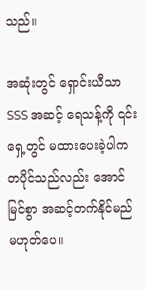သည်။

အဆုံးတွင် ရှောင်းယီသာ SSS အဆင့် ရေသန့်ကို ၎င်းရှေ့တွင် မထားပေးခဲ့ပါက တပိုင်သည်လည်း အောင်မြင်စွာ အဆင့်တက်နိုင်မည် မဟုတ်ပေ။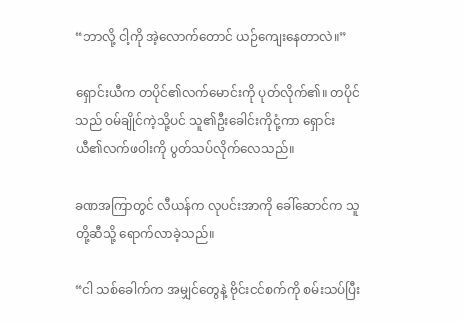“ဘာလို့ ငါ့ကို အဲ့လောက်တောင် ယဉ်ကျေးနေတာလဲ။”

ရှောင်းယီက တပိုင်၏လက်မောင်းကို ပုတ်လိုက်၏။ တပိုင်သည် ဝမ်ချိုင်ကဲ့သို့ပင် သူ၏ဦးခေါင်းကိုငုံ့ကာ ရှောင်းယီ၏လက်ဖဝါးကို ပွတ်သပ်လိုက်လေသည်။

ခဏအကြာတွင် လီယန်က လုပင်းအာကို ခေါ်ဆောင်က သူတို့ဆီသို့ ရောက်လာခဲ့သည်။

“ငါ သစ်ခေါက်က အမျှင်တွေနဲ့ ဗိုင်းငင်စက်ကို စမ်းသပ်ပြီး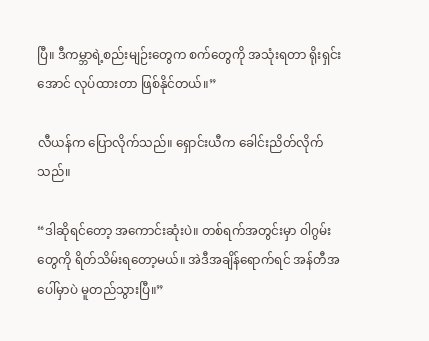ပြီ။ ဒီကမ္ဘာရဲ့စည်းမျဉ်းတွေက စက်တွေကို အသုံးရတာ ရိုးရှင်းအောင် လုပ်ထားတာ ဖြစ်နိုင်တယ်။”

လီယန်က ပြောလိုက်သည်။ ရှောင်းယီက ခေါင်းညိတ်လိုက်သည်။

“ဒါဆိုရင်တော့ အကောင်းဆုံးပဲ။ တစ်ရက်အတွင်းမှာ ဝါဂွမ်းတွေကို ရိတ်သိမ်းရတော့မယ်။ အဲဒီအချိန်ရောက်ရင် အန်တီအပေါ်မှာပဲ မူတည်သွားပြီ။”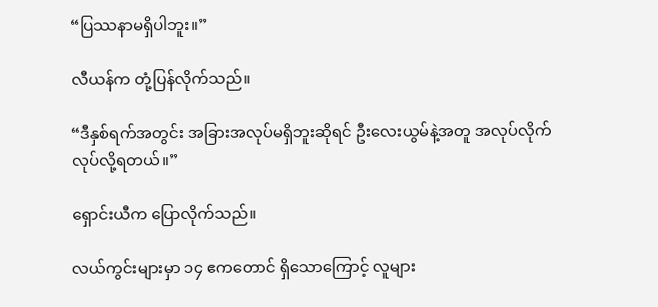“ပြဿနာမရှိပါဘူး။”

လီယန်က တုံ့ပြန်လိုက်သည်။

“ဒီနှစ်ရက်အတွင်း အခြားအလုပ်မရှိဘူးဆိုရင် ဦးလေးယွမ်နဲ့အတူ အလုပ်လိုက်လုပ်လို့ရတယ်။”

ရှောင်းယီက ပြောလိုက်သည်။

လယ်ကွင်းများမှာ ၁၄ ဧကတောင် ရှိသောကြောင့် လူများ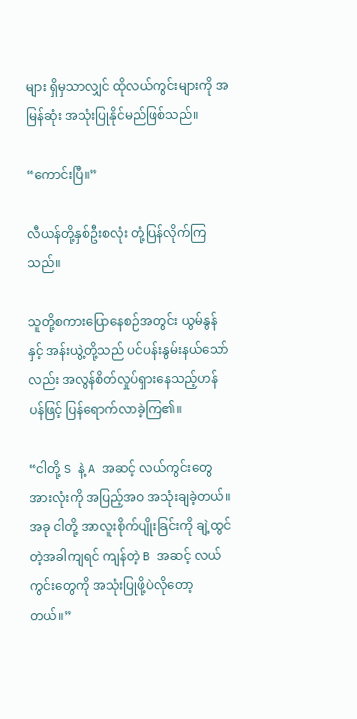များ ရှိမှသာလျှင် ထိုလယ်ကွင်းများကို အမြန်ဆုံး အသုံးပြုနိုင်မည်ဖြစ်သည်။

“ကောင်းပြီ။”

လီယန်တို့နှစ်ဦးစလုံး တုံ့ပြန်လိုက်ကြသည်။

သူတို့စကားပြောနေစဉ်အတွင်း ယွမ်နွန်နှင့် အန်းယွဲ့တို့သည် ပင်ပန်းနွမ်းနယ်သော်လည်း အလွန်စိတ်လှုပ်ရှားနေသည့်ဟန်ပန်ဖြင့် ပြန်ရောက်လာခဲ့ကြ၏။

“ငါတို့ S နဲ့ A အဆင့် လယ်ကွင်းတွေအားလုံးကို အပြည့်အဝ အသုံးချခဲ့တယ်။ အခု ငါတို့ အာလူးစိုက်ပျိုးခြင်းကို ချဲ့ထွင်တဲ့အခါကျရင် ကျန်တဲ့ B အဆင့် လယ်ကွင်းတွေကို အသုံးပြုဖို့ပဲလိုတော့တယ်။”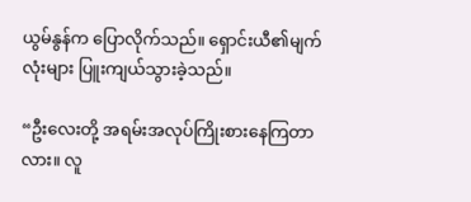ယွမ်နွန်က ပြောလိုက်သည်။ ရှောင်းယီ၏မျက်လုံးများ ပြူးကျယ်သွားခဲ့သည်။

“ဦးလေးတို့ အရမ်းအလုပ်ကြိုးစားနေကြတာလား။ လူ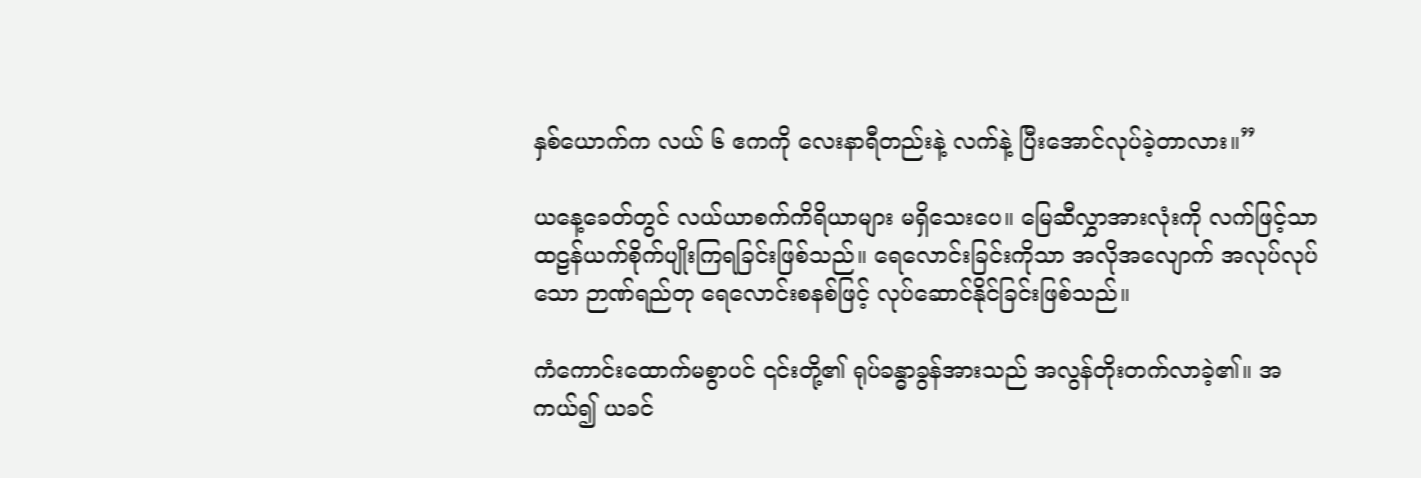နှစ်ယောက်က လယ် ၆ ဧကကို လေးနာရီတည်းနဲ့ လက်နဲ့ ပြီးအောင်လုပ်ခဲ့တာလား။”

ယနေ့ခေတ်တွင် လယ်ယာစက်ကိရိယာများ မရှိသေးပေ။ မြေဆီလွှာအားလုံးကို လက်ဖြင့်သာ ထဠန်ယက်စိုက်ပျိုးကြရခြင်းဖြစ်သည်။ ရေလောင်းခြင်းကိုသာ အလိုအလျောက် အလုပ်လုပ်သော ဉာဏ်ရည်တု ရေလောင်းစနစ်ဖြင့် လုပ်ဆောင်နိုင်ခြင်းဖြစ်သည်။

ကံကောင်းထောက်မစွာပင် ၎င်းတို့၏ ရုပ်ခန္ဓာခွန်အားသည် အလွန်တိုးတက်လာခဲ့၏။ အကယ်၍ ယခင်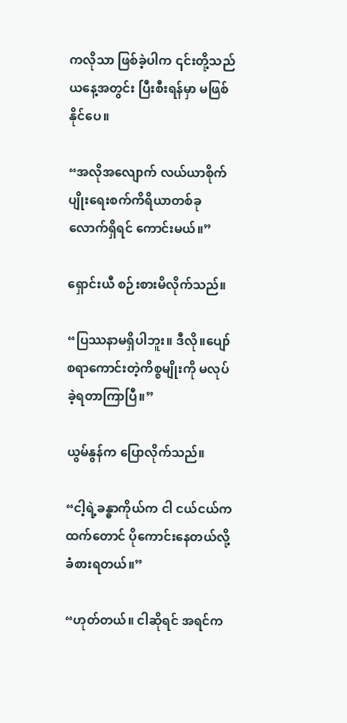ကလိုသာ ဖြစ်ခဲ့ပါက ၎င်းတို့သည် ယနေ့အတွင်း ပြီးစီးရန်မှာ မဖြစ်နိုင်ပေ။

“အလိုအလျောက် လယ်ယာစိုက်ပျိုးရေးစက်ကိရိယာတစ်ခုလောက်ရှိရင် ကောင်းမယ်။”

ရှောင်းယီ စဉ်းစားမိလိုက်သည်။

“ပြဿနာမရှိပါဘူး။ ဒီလို။ပျော်စရာကောင်းတဲ့ကိစ္စမျိုးကို မလုပ်ခဲ့ရတာကြာပြီ။”

ယွမ်နွန်က ပြောလိုက်သည်။

“ငါ့ရဲ့ခန္ဓာကိုယ်က ငါ ငယ်ငယ်ကထက်တောင် ပိုကောင်းနေတယ်လို့ ခံစားရတယ်။”

“ဟုတ်တယ်။ ငါဆိုရင် အရင်က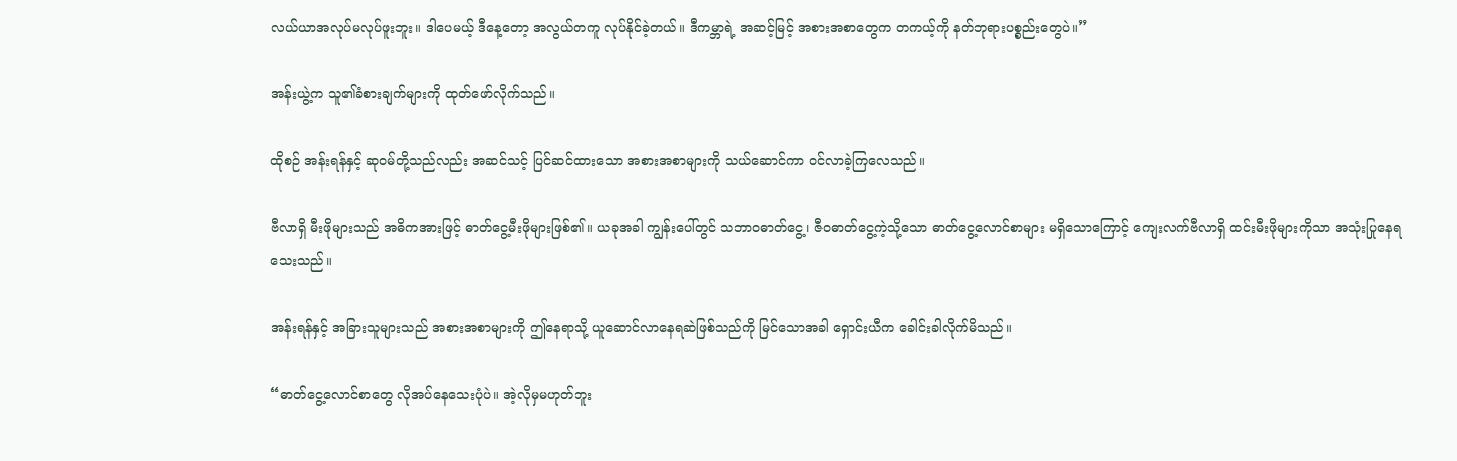လယ်ယာအလုပ်မလုပ်ဖူးဘူး။ ဒါပေမယ့် ဒီနေ့တော့ အလွယ်တကူ လုပ်နိုင်ခဲ့တယ်။ ဒီကမ္ဘာရဲ့ အဆင့်မြင့် အစားအစာတွေက တကယ့်ကို နတ်ဘုရားပစ္စည်းတွေပဲ။”

အန်းယွဲ့က သူ၏ခံစားချက်များကို ထုတ်ဖော်လိုက်သည်။

ထိုစဉ် အန်းရန်နှင့် ဆုဝမ်တို့သည်လည်း အဆင်သင့် ပြင်ဆင်ထားသော အစားအစာများကို သယ်ဆောင်ကာ ဝင်လာခဲ့ကြလေသည်။

ဗီလာရှိ မီးဖိုများသည် အဓိကအားဖြင့် ဓာတ်ငွေ့မီးဖိုများဖြစ်၏။ ယခုအခါ ကျွန်းပေါ်တွင် သဘာဝဓာတ်ငွေ့၊ ဇီဝဓာတ်ငွေ့ကဲ့သို့သော ဓာတ်ငွေ့လောင်စာများ မရှိသောကြောင့် ကျေးလက်ဗီလာရှိ ထင်းမီးဖိုများကိုသာ အသုံးပြုနေရသေးသည်။

အန်းရန်နှင့် အခြားသူများသည် အစားအစာများကို ဤနေရာသို့ ယူဆောင်လာနေရဆဲဖြစ်သည်ကို မြင်သောအခါ ရှောင်းယီက ခေါင်းခါလိုက်မိသည်။

“ဓာတ်ငွေ့လောင်စာတွေ လိုအပ်နေသေးပုံပဲ။ အဲ့လိုမှမဟုတ်ဘူး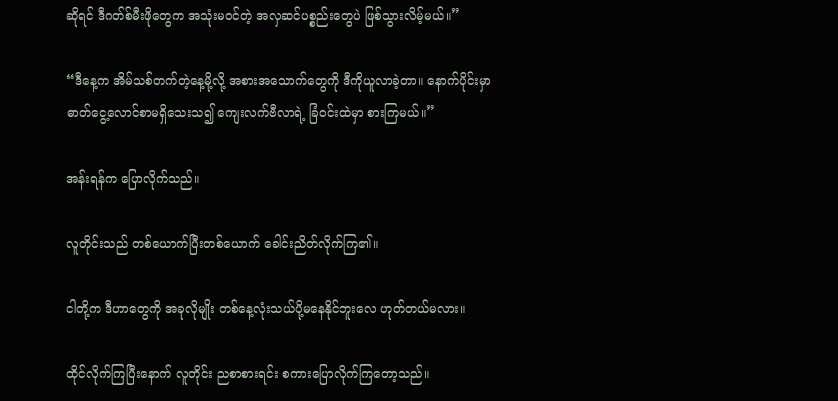ဆိုရင် ဒီဂတ်စ်မီးဖိုတွေက အသုံးမဝင်တဲ့ အလှဆင်ပစ္စည်းတွေပဲ ဖြစ်သွားလိမ့်မယ်။”

“ဒီနေ့က အိမ်သစ်တက်တဲ့နေ့မို့လို့ အစားအသောက်တွေကို ဒီကိုယူလာခဲ့တာ။ နောက်ပိုင်းမှာ ဓာတ်ငွေ့လောင်စာမရှိသေးသ၍ ကျေးလက်ဗီလာရဲ့ ခြံဝင်းထဲမှာ စားကြမယ်။”

အန်းရန်က ပြောလိုက်သည်။

လူတိုင်းသည် တစ်ယောက်ပြီးတစ်ယောက် ခေါင်းညိတ်လိုက်ကြ၏။

ငါတို့က ဒီဟာတွေကို အခုလိုမျိုး တစ်နေ့လုံးသယ်ပို့မနေနိုင်ဘူးလေ ဟုတ်တယ်မလား။

ထိုင်လိုက်ကြပြီးနောက် လူတိုင်း ညစာစားရင်း စကားပြောလိုက်ကြတော့သည်။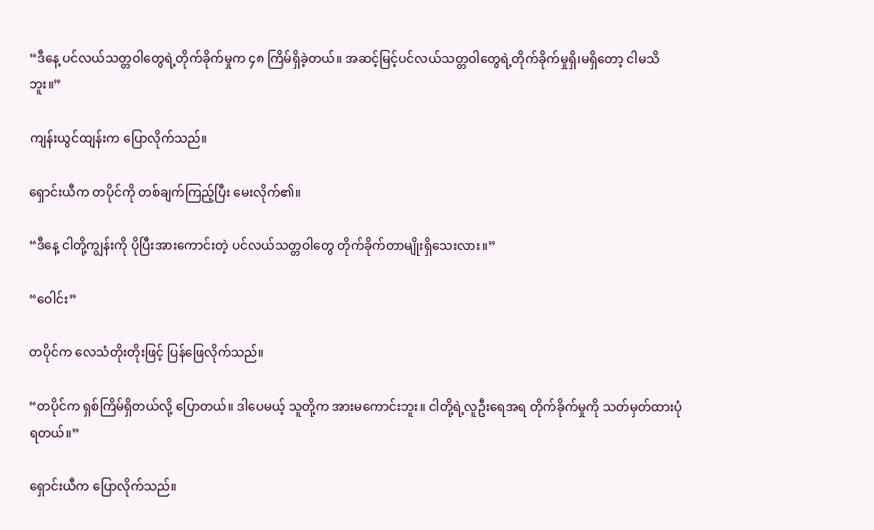“ဒီနေ့ ပင်လယ်သတ္တဝါတွေရဲ့တိုက်ခိုက်မှုက ၄၈ ကြိမ်ရှိခဲ့တယ်။ အဆင့်မြင့်ပင်လယ်သတ္တဝါတွေရဲ့တိုက်ခိုက်မှုရှိ၊မရှိတော့ ငါမသိဘူး။”

ကျန်းယွင်ထျန်းက ပြောလိုက်သည်။

ရှောင်းယီက တပိုင်ကို တစ်ချက်ကြည့်ပြီး မေးလိုက်၏။

“ဒီနေ့ ငါတို့ကျွန်းကို ပိုပြီးအားကောင်းတဲ့ ပင်လယ်သတ္တဝါတွေ တိုက်ခိုက်တာမျိုးရှိသေးလား။”

“ဝေါင်း”

တပိုင်က လေသံတိုးတိုးဖြင့် ပြန်ဖြေလိုက်သည်။

“တပိုင်က ရှစ်ကြိမ်ရှိတယ်လို့ ပြောတယ်။ ဒါပေမယ့် သူတို့က အားမကောင်းဘူး။ ငါတို့ရဲ့လူဦးရေအရ တိုက်ခိုက်မှုကို သတ်မှတ်ထားပုံရတယ်။”

ရှောင်းယီက ပြောလိုက်သည်။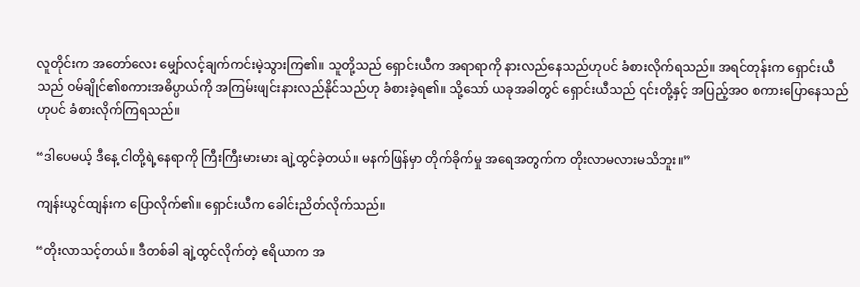လူတိုင်းက အတော်လေး မျှော်လင့်ချက်ကင်းမဲ့သွားကြ၏။ သူတို့သည် ရှောင်းယီက အရာရာကို နားလည်နေသည်ဟုပင် ခံစားလိုက်ရသည်။ အရင်တုန်းက ရှောင်းယီသည် ဝမ်ချိုင်၏စကားအဓိပ္ပာယ်ကို အကြမ်းဖျင်းနားလည်နိုင်သည်ဟု ခံစားခဲ့ရ၏။ သို့သော် ယခုအခါတွင် ရှောင်းယီသည် ၎င်းတို့နှင့် အပြည့်အဝ စကားပြောနေသည်ဟုပင် ခံစားလိုက်ကြရသည်။

“ဒါပေမယ့် ဒီနေ့ ငါတို့ရဲ့နေရာကို ကြီးကြီးမားမား ချဲ့ထွင်ခဲ့တယ်။ မနက်ဖြန်မှာ တိုက်ခိုက်မှု အရေအတွက်က တိုးလာမလားမသိဘူး။”

ကျန်းယွင်ထျန်းက ပြောလိုက်၏။ ရှောင်းယီက ခေါင်းညိတ်လိုက်သည်။

“တိုးလာသင့်တယ်။ ဒီတစ်ခါ ချဲ့ထွင်လိုက်တဲ့ ဧရိယာက အ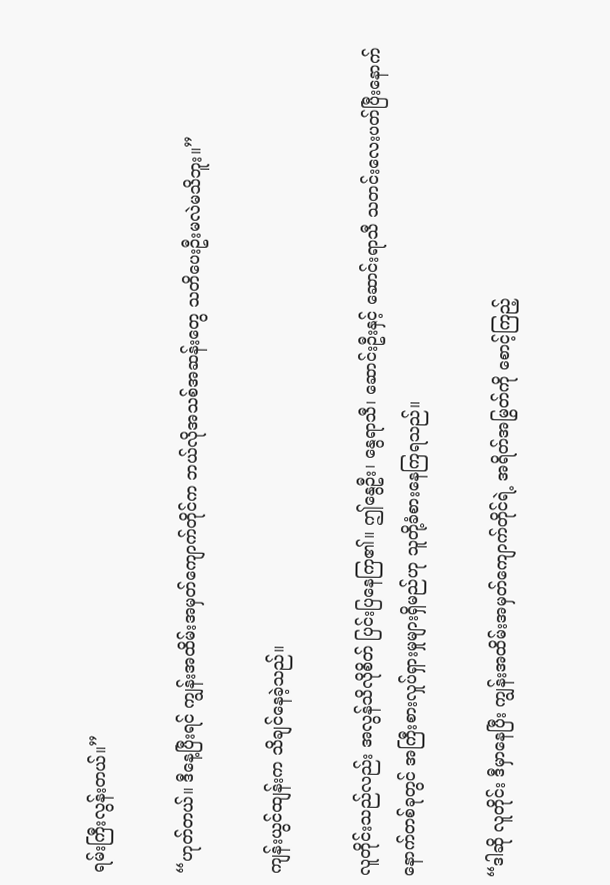ရမ်းကြီးလွန်းတယ်။”

“ဟုတ်တယ်။ ဒီနေ့ပြီးရင် ကျွန်းအထိမ်းအမှတ်ကျောက်တိုင်က ဘယ်လိုအသစ်အဆန်းတွေ သတိပေးဦးမလဲမသိဘူး။”

ကျန်းယွင်ထျန်းက သိချင်နေခဲ့သည်။

လူတိုင်းသည်လည်း အလွန်သိလိုစိတ် ပြင်းပြနေကြ၏။ ဤနွေဦး၊ နွေရာသီ၊ ဆောင်းဦးနှင့် ဆောင်းရာသီ သတင်းလေးပတ်ပြီးနောက် နောက်တစ်ခုတွင် အကြီးစားလှုပ်ရှားမှုများရှိမည်ဟု သူတို့ခံစားနေကြရသည်။

“ဒါဆို လူတိုင်း ဒီမှာနေပြီး ကျွန်းအထိမ်းအမှတ်ကျောက်တိုင်ရဲ့ အရိတ်အမြွတ်ကို စောင့်ကြည့်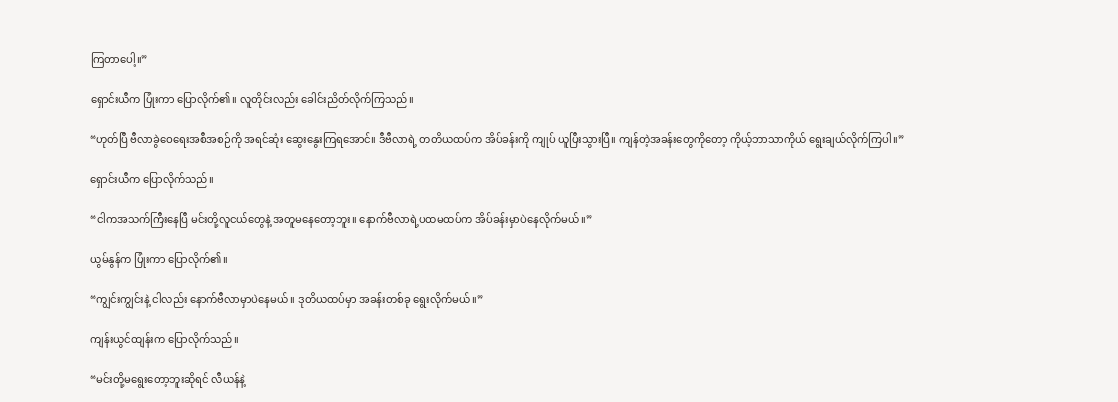ကြတာပေါ့။”

ရှောင်းယီက ပြုံးကာ ပြောလိုက်၏။ လူတိုင်းလည်း ခေါင်းညိတ်လိုက်ကြသည်။

“ဟုတ်ပြီ ဗီလာခွဲဝေရေးအစီအစဉ်ကို အရင်ဆုံး ဆွေးနွေးကြရအောင်။ ဒီဗီလာရဲ့ တတိယထပ်က အိပ်ခန်းကို ကျုပ် ယူပြီးသွားပြီ။ ကျန်တဲ့အခန်းတွေကိုတော့ ကိုယ့်ဘာသာကိုယ် ရွေးချယ်လိုက်ကြပါ။”

ရှောင်းယီက ပြောလိုက်သည်။

“ငါကအသက်ကြီးနေပြီ မင်းတို့လူငယ်တွေနဲ့ အတူမနေတော့ဘူး။ နောက်ဗီလာရဲ့ပထမထပ်က အိပ်ခန်းမှာပဲနေလိုက်မယ်။”

ယွမ်နွန်က ပြုံးကာ ပြောလိုက်၏။

“ကျွင်းကျွင်းနဲ့ ငါလည်း နောက်ဗီလာမှာပဲနေမယ်။ ဒုတိယထပ်မှာ အခန်းတစ်ခု ရွေးလိုက်မယ်။”

ကျန်းယွင်ထျန်းက ပြောလိုက်သည်။

“မင်းတို့မရွေးတော့ဘူးဆိုရင် လီယန်နဲ့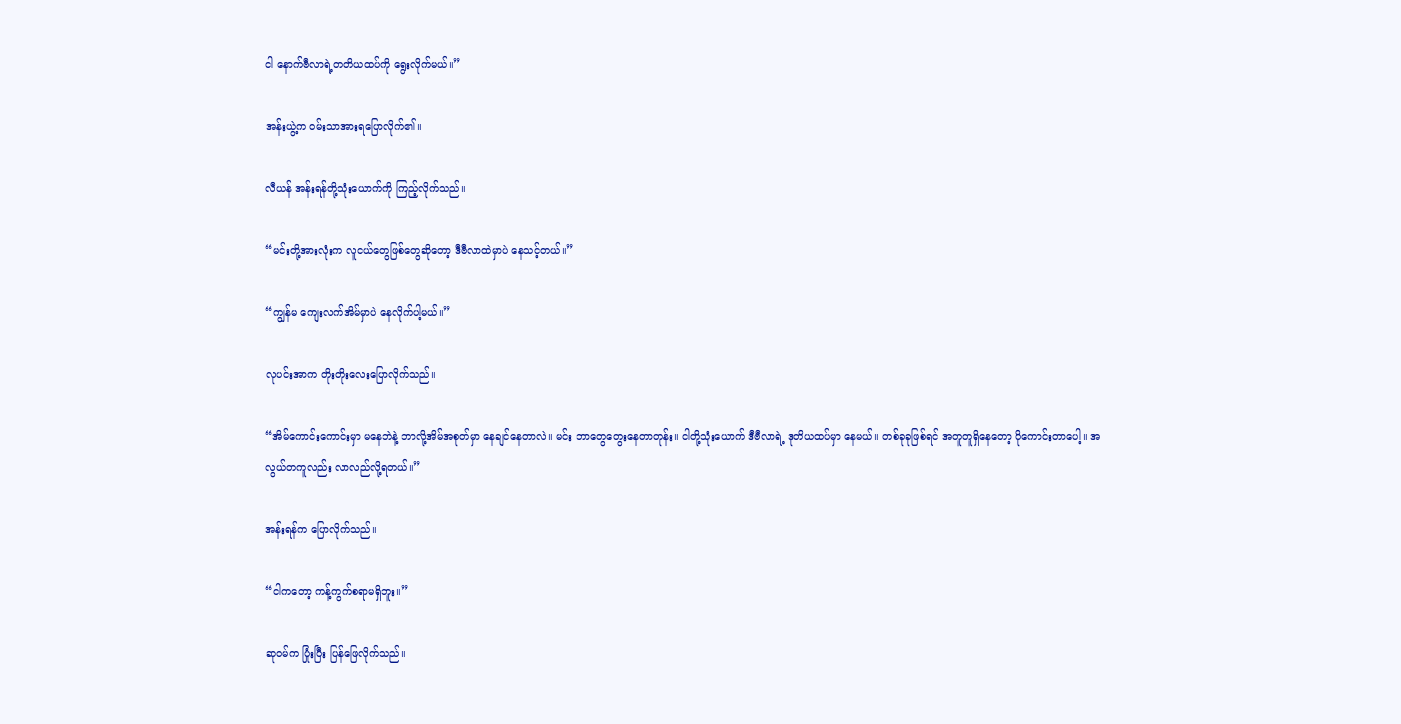ငါ နောက်ဗီလာရဲ့တတိယထပ်ကို ရွေးလိုက်မယ်။”

အန်းယွဲ့က ဝမ်းသာအားရပြောလိုက်၏။

လီယန် အန်းရန်တို့သုံးယောက်ကို ကြည့်လိုက်သည်။

“မင်းတို့အားလုံးက လူငယ်တွေဖြစ်တွေဆိုတော့ ဒီဗီလာထဲမှာပဲ နေသင့်တယ်။”

“ကျွန်မ ကျေးလက်အိမ်မှာပဲ နေလိုက်ပါ့မယ်။”

လုပင်းအာက တိုးတိုးလေးပြောလိုက်သည်။

“အိမ်ကောင်းကောင်းမှာ မနေဘဲနဲ့ ဘာလို့အိမ်အစုတ်မှာ နေချင်နေတာလဲ။ မင်း ဘာတွေတွေးနေတာတုန်း။ ငါတို့သုံးယောက် ဒီဗီလာရဲ့ ဒုတိယထပ်မှာ နေမယ်။ တစ်ခုခုဖြစ်ရင် အတူတူရှိနေတော့ ပိုကောင်းတာပေါ့။ အလွယ်တကူလည်း လာလည်လို့ရတယ်။”

အန်းရန်က ပြောလိုက်သည်။

“ငါကတော့ ကန့်ကွက်စရာမရှိဘူး။”

ဆုဝမ်က ပြုံးပြီး ပြန်ဖြေလိုက်သည်။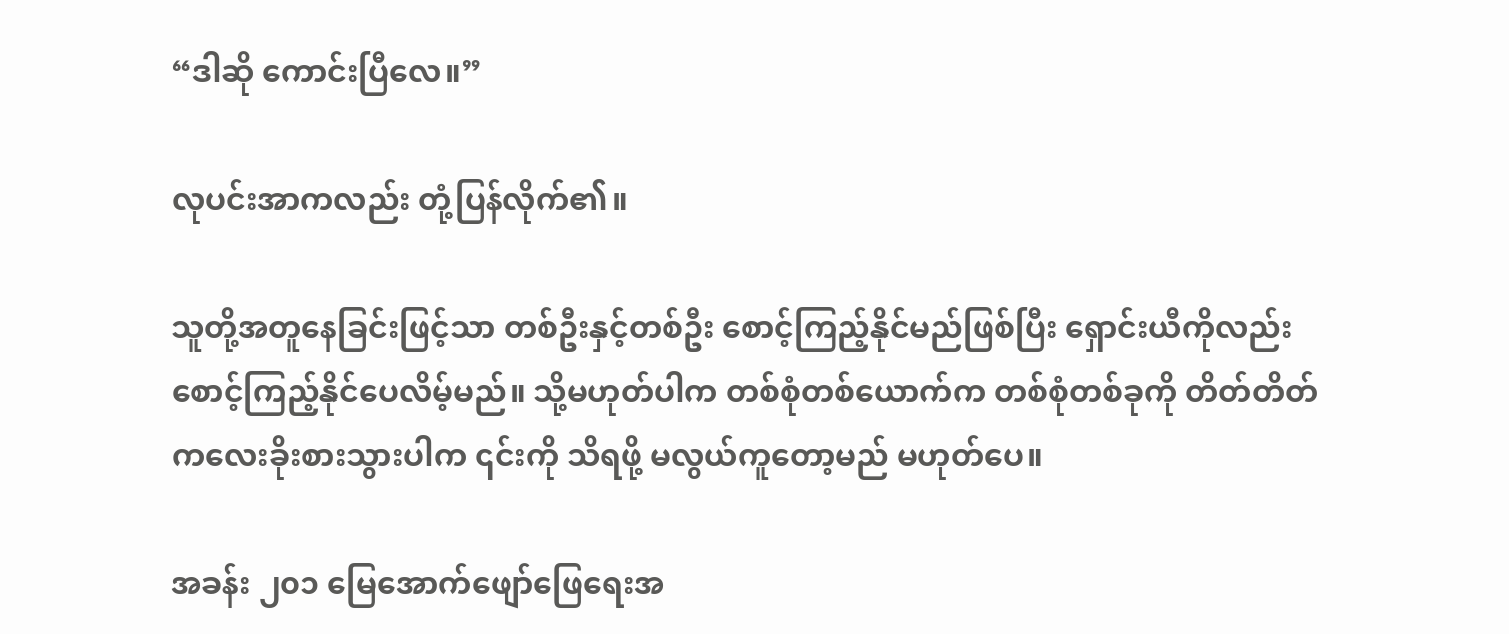“ဒါဆို ကောင်းပြီလေ။”

လုပင်းအာကလည်း တုံ့ပြန်လိုက်၏။

သူတို့အတူနေခြင်းဖြင့်သာ တစ်ဦးနှင့်တစ်ဦး စောင့်ကြည့်နိုင်မည်ဖြစ်ပြီး ရှောင်းယီကိုလည်း စောင့်ကြည့်နိုင်ပေလိမ့်မည်။ သို့မဟုတ်ပါက တစ်စုံတစ်ယောက်က တစ်စုံတစ်ခုကို တိတ်တိတ်ကလေးခိုးစားသွားပါက ၎င်းကို သိရဖို့ မလွယ်ကူတော့မည် မဟုတ်ပေ။

အခန်း ၂၀၁ မြေအောက်ဖျော်ဖြေရေးအ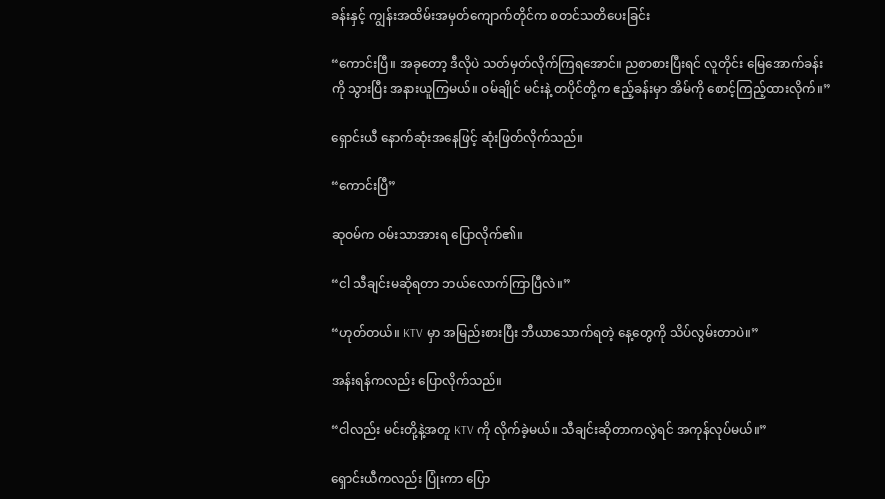ခန်းနှင့် ကျွန်းအထိမ်းအမှတ်ကျောက်တိုင်က စတင်သတိပေးခြင်း

“ကောင်းပြီ။ အခုတော့ ဒီလိုပဲ သတ်မှတ်လိုက်ကြရအောင်။ ညစာစားပြီးရင် လူတိုင်း မြေအောက်ခန်းကို သွားပြီး အနားယူကြမယ်။ ဝမ်ချိုင် မင်းနဲ့ တပိုင်တို့က ဧည့်ခန်းမှာ အိမ်ကို စောင့်ကြည့်ထားလိုက်။”

ရှောင်းယီ နောက်ဆုံးအနေဖြင့် ဆုံးဖြတ်လိုက်သည်။

“ကောင်းပြီ”

ဆုဝမ်က ဝမ်းသာအားရ ပြောလိုက်၏။

“ငါ သီချင်းမဆိုရတာ ဘယ်လောက်ကြာပြီလဲ။”

“ဟုတ်တယ်။ KTV မှာ အမြည်းစားပြီး ဘီယာသောက်ရတဲ့ နေ့တွေကို သိပ်လွမ်းတာပဲ။”

အန်းရန်ကလည်း ပြောလိုက်သည်။

“ငါလည်း မင်းတို့နဲ့အတူ KTV ကို လိုက်ခဲ့မယ်။ သီချင်းဆိုတာကလွဲရင် အကုန်လုပ်မယ်။”

ရှောင်းယီကလည်း ပြုံးကာ ပြော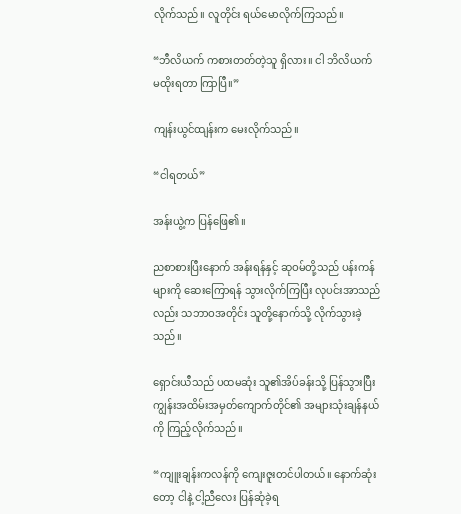လိုက်သည်။ လူတိုင်း ရယ်မောလိုက်ကြသည်။

“ဘီလိယက် ကစားတတ်တဲ့သူ ရှိလား။ ငါ ဘိလိယက် မထိုးရတာ ကြာပြီ။”

ကျန်းယွင်ထျန်းက မေးလိုက်သည်။

“ငါရတယ်”

အန်းယွဲ့က ပြန်ဖြေ၏။

ညစာစားပြီးနောက် အန်းရန်နှင့် ဆုဝမ်တို့သည် ပန်းကန်များကို ဆေးကြောရန် သွားလိုက်ကြပြီး လုပင်းအာသည်လည်း သဘာဝအတိုင်း သူတို့နောက်သို့ လိုက်သွားခဲ့သည်။

ရှောင်းယီသည် ပထမဆုံး သူ၏အိပ်ခန်းသို့ ပြန်သွားပြီး ကျွန်းအထိမ်းအမှတ်ကျောက်တိုင်၏ အများသုံးချန်နယ်ကို ကြည့်လိုက်သည်။

“ကျူးချန်းကလန်ကို ကျေးဇူးတင်ပါတယ်။ နောက်ဆုံးတော့ ငါနဲ့ ငါ့ညီလေး ပြန်ဆုံခဲ့ရ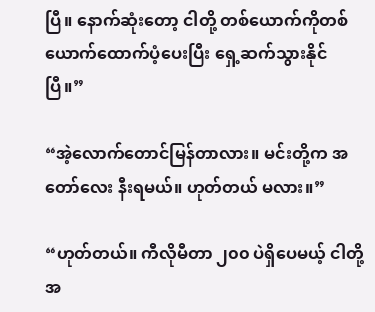ပြီ။ နောက်ဆုံးတော့ ငါတို့ တစ်ယောက်ကိုတစ်ယောက်ထောက်ပံ့ပေးပြီး ရှေ့ဆက်သွားနိုင်ပြီ။”

“အဲ့လောက်တောင်မြန်တာလား။ မင်းတို့က အတော်လေး နီးရမယ်။ ဟုတ်တယ် မလား။”

“ဟုတ်တယ်။ ကီလိုမီတာ ၂၀၀ ပဲရှိပေမယ့် ငါတို့အ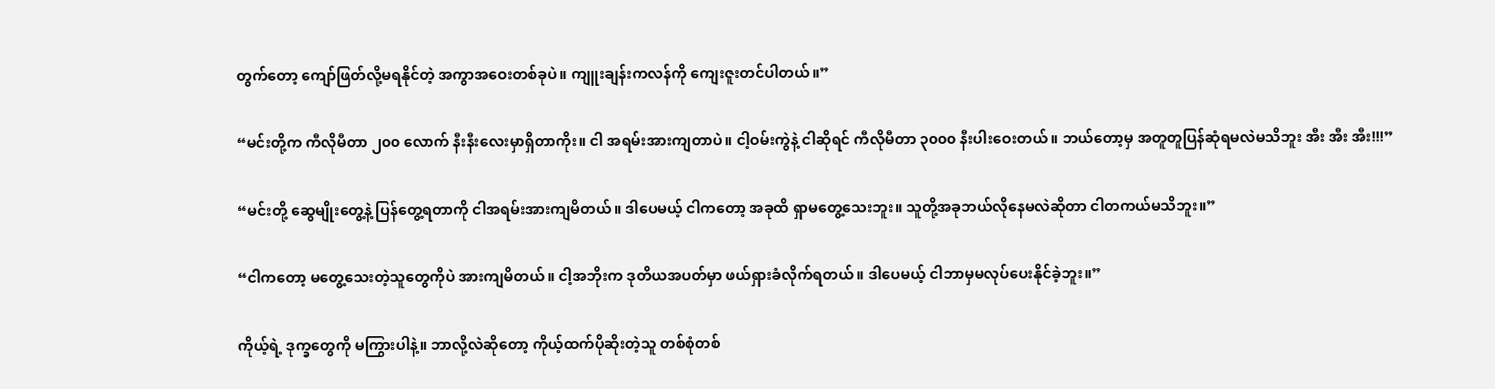တွက်တော့ ကျော်ဖြတ်လို့မရနိုင်တဲ့ အကွာအဝေးတစ်ခုပဲ။ ကျူးချန်းကလန်ကို ကျေးဇူးတင်ပါတယ်။”

“မင်းတို့က ကီလိုမီတာ ၂၀၀ လောက် နီးနီးလေးမှာရှိတာကိုး။ ငါ အရမ်းအားကျတာပဲ။ ငါ့ဝမ်းကွဲနဲ့ ငါဆိုရင် ကီလိုမီတာ ၃၀၀၀ နီးပါးဝေးတယ်။ ဘယ်တော့မှ အတူတူပြန်ဆုံရမလဲမသိဘူး အီး အီး အီး!!!”

“မင်းတို့ ဆွေမျိုးတွေ့နဲ့ ပြန်တွေ့ရတာကို ငါအရမ်းအားကျမိတယ်။ ဒါပေမယ့် ငါကတော့ အခုထိ ရှာမတွေ့သေးဘူး။ သူတို့အခုဘယ်လိုနေမလဲဆိုတာ ငါတကယ်မသိဘူး။”

“ငါကတော့ မတွေ့သေးတဲ့သူတွေကိုပဲ အားကျမိတယ်။ ငါ့အဘိုးက ဒုတိယအပတ်မှာ ဖယ်ရှားခံလိုက်ရတယ်။ ဒါပေမယ့် ငါဘာမှမလုပ်ပေးနိုင်ခဲ့ဘူး။”

ကိုယ့်ရဲ့ ဒုက္ခတွေကို မကြွားပါနဲ့။ ဘာလို့လဲဆိုတော့ ကိုယ့်ထက်ပိုဆိုးတဲ့သူ တစ်စုံတစ်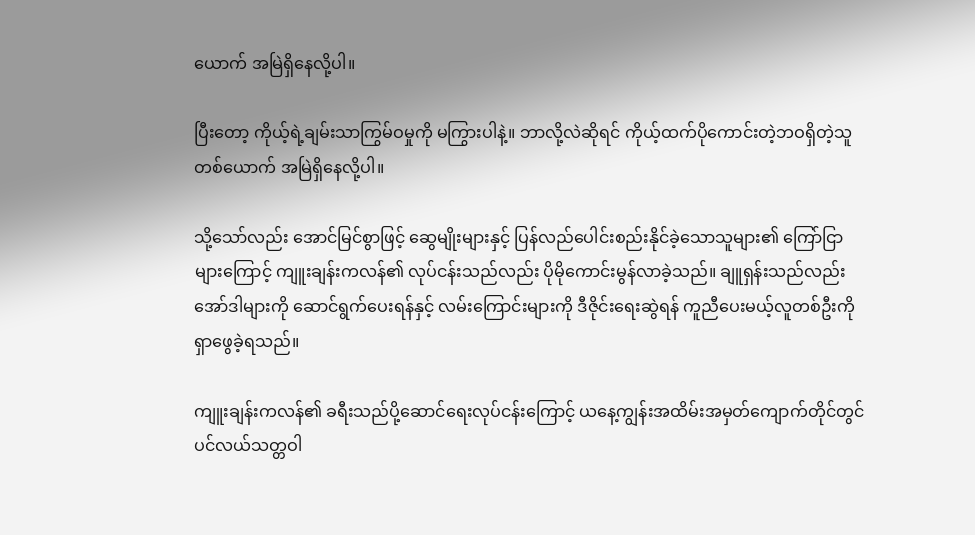ယောက် အမြဲရှိနေလို့ပါ။

ပြီးတော့ ကိုယ့်ရဲ့ချမ်းသာကြွမ်ဝမှုကို မကြွားပါနဲ့။ ဘာလို့လဲဆိုရင် ကိုယ့်ထက်ပိုကောင်းတဲ့ဘဝရှိတဲ့သူတစ်ယောက် အမြဲရှိနေလို့ပါ။

သို့သော်လည်း အောင်မြင်စွာဖြင့် ဆွေမျိုးများနှင့် ပြန်လည်ပေါင်းစည်းနိုင်ခဲ့သောသူများ၏ ကြော်ငြာများကြောင့် ကျူးချန်းကလန်၏ လုပ်ငန်းသည်လည်း ပိုမိုကောင်းမွန်လာခဲ့သည်။ ချူရှန်းသည်လည်း အော်ဒါများကို ဆောင်ရွက်ပေးရန်နှင့် လမ်းကြောင်းများကို ဒီဇိုင်းရေးဆွဲရန် ကူညီပေးမယ့်လူတစ်ဦးကို ရှာဖွေခဲ့ရသည်။

ကျူးချန်းကလန်၏ ခရီးသည်ပို့ဆောင်ရေးလုပ်ငန်းကြောင့် ယနေ့ကျွန်းအထိမ်းအမှတ်ကျောက်တိုင်တွင် ပင်လယ်သတ္တဝါ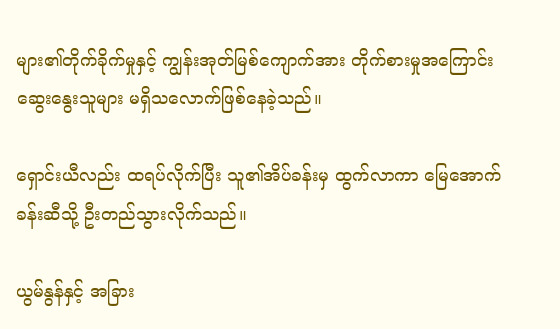များ၏တိုက်ခိုက်မှုနှင့် ကျွန်းအုတ်မြစ်ကျောက်အား တိုက်စားမှုအကြောင်း ဆွေးနွေးသူများ မရှိသလောက်ဖြစ်နေခဲ့သည်။

ရှောင်းယီလည်း ထရပ်လိုက်ပြီး သူ၏အိပ်ခန်းမှ ထွက်လာကာ မြေအောက်ခန်းဆီသို့ ဦးတည်သွားလိုက်သည်။

ယွမ်နွန်နှင့် အခြား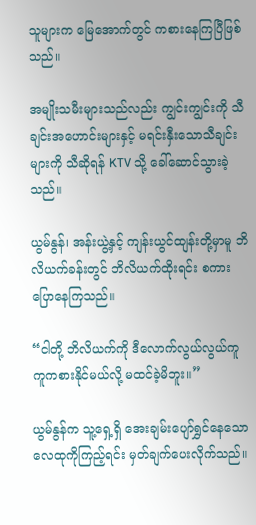သူများက မြေအောက်တွင် ကစားနေကြပြီဖြစ်သည်။

အမျိုးသမီးများသည်လည်း ကျွင်းကျွင်းကို သီချင်းအဟောင်းများနှင့် မရင်းနှီးသောသီချင်းများကို သီဆိုရန် KTV သို့ ခေါ်ဆောင်သွားခဲ့သည်။

ယွမ်နွန်၊ အန်းယွဲ့နှင့် ကျန်းယွင်ထျန်းတို့မှာမူ ဘိလိယက်ခန်းတွင် ဘိလိယက်ထိုးရင်း စကားပြောနေကြသည်။

“ငါတို့ ဘိလိယက်ကို ဒီလောက်လွယ်လွယ်ကူကူကစားနိုင်မယ်လို့ မထင်ခဲ့မိဘူး။”

ယွမ်နွန်က သူ့ရှေ့ရှိ အေးချမ်းပျော်ရွှင်နေသော လေထုကိုကြည့်ရင်း မှတ်ချက်ပေးလိုက်သည်။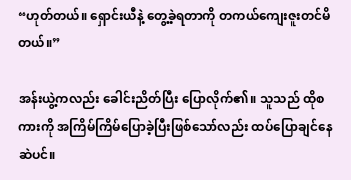“ဟုတ်တယ်။ ရှောင်းယီနဲ့ တွေ့ခဲ့ရတာကို တကယ်ကျေးဇူးတင်မိတယ်။”

အန်းယွဲ့ကလည်း ခေါင်းညိတ်ပြီး ပြောလိုက်၏။ သူသည် ထိုစကားကို အကြိမ်ကြိမ်ပြောခဲ့ပြီးဖြစ်သော်လည်း ထပ်ပြောချင်နေဆဲပင်။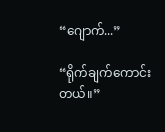“ဂျောက်...”

“ရိုက်ချက်ကောင်းတယ်။”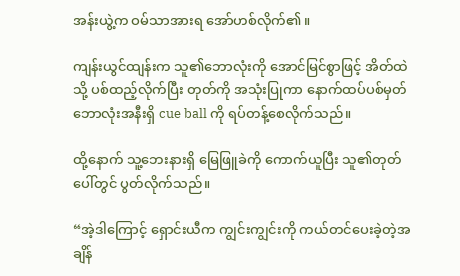အန်းယွဲ့က ဝမ်သာအားရ အော်ဟစ်လိုက်၏။

ကျန်းယွင်ထျန်းက သူ၏ဘောလုံးကို အောင်မြင်စွာဖြင့် အိတ်ထဲသို့ ပစ်ထည့်လိုက်ပြီး တုတ်ကို အသုံးပြုကာ နောက်ထပ်ပစ်မှတ်ဘောလုံးအနီးရှိ cue ball ကို ရပ်တန့်စေလိုက်သည်။

ထို့နောက် သူ့ဘေးနားရှိ မြေဖြူခဲကို ကောက်ယူပြီး သူ၏တုတ်ပေါ်တွင် ပွတ်လိုက်သည်။

“အဲ့ဒါကြောင့် ရှောင်းယီက ကျွင်းကျွင်းကို ကယ်တင်ပေးခဲ့တဲ့အချိန်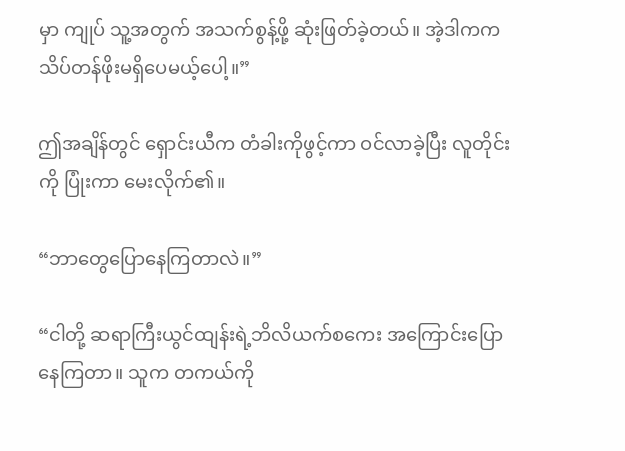မှာ ကျုပ် သူ့အတွက် အသက်စွန့်ဖို့ ဆုံးဖြတ်ခဲ့တယ်။ အဲ့ဒါကက သိပ်တန်ဖိုးမရှိပေမယ့်ပေါ့။”

ဤအချိန်တွင် ရှောင်းယီက တံခါးကိုဖွင့်ကာ ဝင်လာခဲ့ပြီး လူတိုင်းကို ပြုံးကာ မေးလိုက်၏။

“ဘာတွေပြောနေကြတာလဲ။”

“ငါတို့ ဆရာကြီးယွင်ထျန်းရဲ့ဘိလိယက်စကေး အကြောင်းပြောနေကြတာ။ သူက တကယ်ကို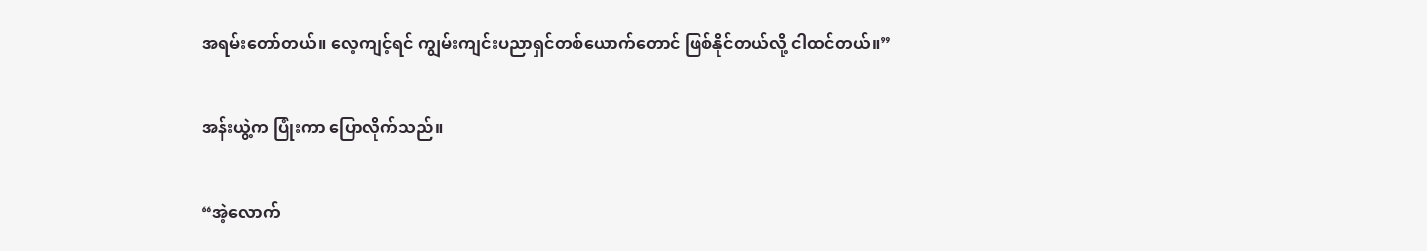အရမ်းတော်တယ်။ လေ့ကျင့်ရင် ကျွမ်းကျင်းပညာရှင်တစ်ယောက်တောင် ဖြစ်နိုင်တယ်လို့ ငါထင်တယ်။”

အန်းယွဲ့က ပြုံးကာ ပြောလိုက်သည်။

“အဲ့လောက်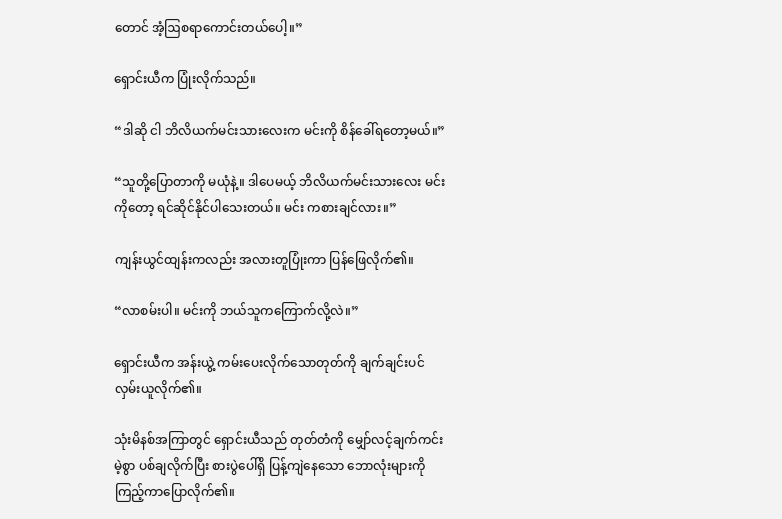တောင် အံ့ဩစရာကောင်းတယ်ပေါ့။”

ရှောင်းယီက ပြုံးလိုက်သည်။

“ဒါဆို ငါ ဘိလိယက်မင်းသားလေးက မင်းကို စိန်ခေါ်ရတော့မယ်။”

“သူတို့ပြောတာကို မယုံနဲ့။ ဒါပေမယ့် ဘိလိယက်မင်းသားလေး မင်းကိုတော့ ရင်ဆိုင်နိုင်ပါသေးတယ်။ မင်း ကစားချင်လား။”

ကျန်းယွင်ထျန်းကလည်း အလားတူပြုံးကာ ပြန်ဖြေလိုက်၏။

“လာစမ်းပါ။ မင်းကို ဘယ်သူကကြောက်လို့လဲ။”

ရှောင်းယီက အန်းယွဲ့ ကမ်းပေးလိုက်သောတုတ်ကို ချက်ချင်းပင် လှမ်းယူလိုက်၏။

သုံးမိနစ်အကြာတွင် ရှောင်းယီသည် တုတ်တံကို မျှော်လင့်ချက်ကင်းမဲ့စွာ ပစ်ချလိုက်ပြီး စားပွဲပေါ်ရှိ ပြန့်ကျဲနေသော ဘောလုံးများကို ကြည့်ကာပြောလိုက်၏။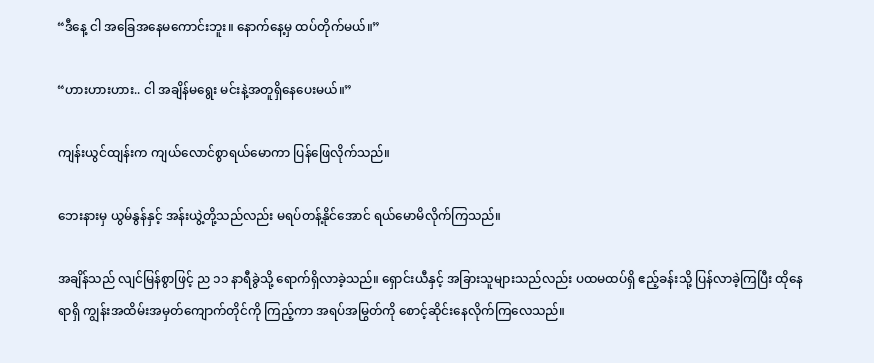“ဒီနေ့ ငါ အခြေအနေမကောင်းဘူး။ နောက်နေ့မှ ထပ်တိုက်မယ်။”

“ဟားဟားဟား.. ငါ အချိန်မရွေး မင်းနဲ့အတူရှိနေပေးမယ်။”

ကျန်းယွင်ထျန်းက ကျယ်လောင်စွာရယ်မောကာ ပြန်ဖြေလိုက်သည်။

ဘေးနားမှ ယွမ်နွန်နှင့် အန်းယွဲ့တို့သည်လည်း မရပ်တန့်နိုင်အောင် ရယ်မောမိလိုက်ကြသည်။

အချိန်သည် လျင်မြန်စွာဖြင့် ည ၁၁ နာရီခွဲသို့ ရောက်ရှိလာခဲ့သည်။ ရှောင်းယီနှင့် အခြားသူများသည်လည်း ပထမထပ်ရှိ ဧည့်ခန်းသို့ ပြန်လာခဲ့ကြပြီး ထိုနေရာရှိ ကျွန်းအထိမ်းအမှတ်ကျောက်တိုင်ကို ကြည့်ကာ အရပ်အမြွတ်ကို စောင့်ဆိုင်းနေလိုက်ကြလေသည်။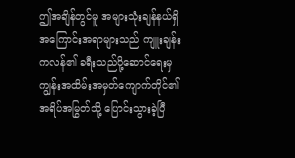ဤအချိန်တွင်မူ အများသုံးချန်နယ်ရှိ အကြောင်းအရာများသည် ကျူးချန်းကလန်၏ ခရီးသည်ပို့ဆောင်ရေးမှ ကျွန်းအထိမ်းအမှတ်ကျောက်တိုင်၏ အရိပ်အမြွတ်သို့ ပြောင်းသွားခဲ့ပြီ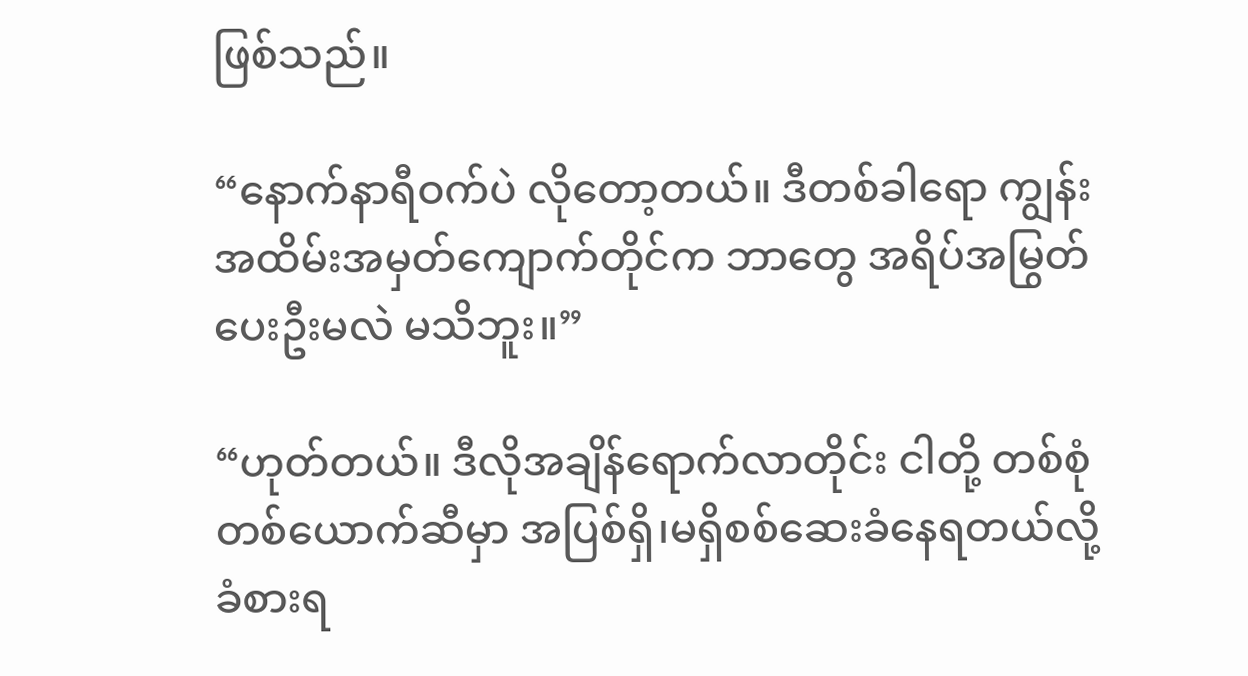ဖြစ်သည်။

“နောက်နာရီဝက်ပဲ လိုတော့တယ်။ ဒီတစ်ခါရော ကျွန်းအထိမ်းအမှတ်ကျောက်တိုင်က ဘာတွေ အရိပ်အမြွတ်ပေးဦးမလဲ မသိဘူး။”

“ဟုတ်တယ်။ ဒီလိုအချိန်ရောက်လာတိုင်း ငါတို့ တစ်စုံတစ်ယောက်ဆီမှာ အပြစ်ရှိ၊မရှိစစ်ဆေးခံနေရတယ်လို့ ခံစားရ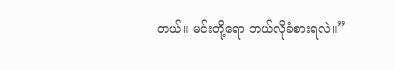တယ်။ မင်းတို့ရော ဘယ်လိုခံစားရလဲ။”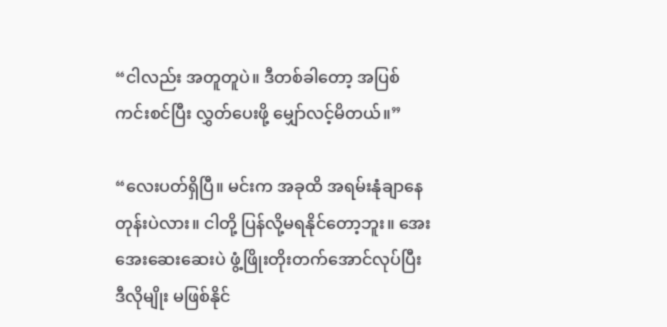“ငါလည်း အတူတူပဲ။ ဒီတစ်ခါတော့ အပြစ်ကင်းစင်ပြီး လွှတ်ပေးဖို့ မျှော်လင့်မိတယ်။”

“လေးပတ်ရှိပြီ။ မင်းက အခုထိ အရမ်းနုံချာနေတုန်းပဲလား။ ငါတို့ ပြန်လို့မရနိုင်တော့ဘူး။ အေးအေးဆေးဆေးပဲ ဖွံ့ဖြိုးတိုးတက်အောင်လုပ်ပြီး ဒီလိုမျိုး မဖြစ်နိုင်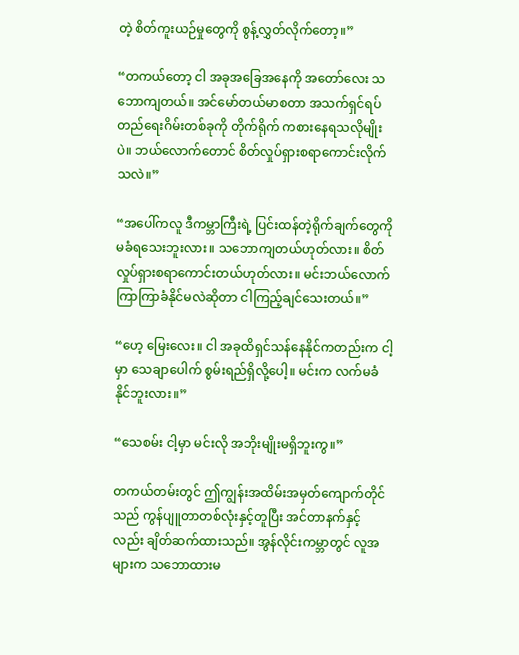တဲ့ စိတ်ကူးယဉ်မှုတွေကို စွန့်လွှတ်လိုက်တော့။”

“တကယ်တော့ ငါ အခုအခြေအနေကို အတော်လေး သဘောကျတယ်။ အင်မော်တယ်မာစတာ အသက်ရှင်ရပ်တည်ရေးဂိမ်းတစ်ခုကို တိုက်ရိုက် ကစားနေရသလိုမျိုးပဲ။ ဘယ်လောက်တောင် စိတ်လှုပ်ရှားစရာကောင်းလိုက်သလဲ။”

“အပေါ်ကလူ ဒီကမ္ဘာကြီးရဲ့ ပြင်းထန်တဲ့ရိုက်ချက်တွေကို မခံရသေးဘူးလား။ သဘောကျတယ်ဟုတ်လား။ စိတ်လှုပ်ရှားစရာကောင်းတယ်ဟုတ်လား။ မင်းဘယ်လောက်ကြာကြာခံနိုင်မလဲဆိုတာ ငါကြည့်ချင်သေးတယ်။”

“ဟေ့ မြေးလေး။ ငါ အခုထိရှင်သန်နေနိုင်ကတည်းက ငါ့မှာ သေချာပေါက် စွမ်းရည်ရှိလို့ပေါ့။ မင်းက လက်မခံနိုင်ဘူးလား။”

“သေစမ်း ငါ့မှာ မင်းလို အဘိုးမျိုးမရှိဘူးကွ။”

တကယ်တမ်းတွင် ဤကျွန်းအထိမ်းအမှတ်ကျောက်တိုင်သည် ကွန်ပျူတာတစ်လုံးနှင့်တူပြီး အင်တာနက်နှင့်လည်း ချိတ်ဆက်ထားသည်။ အွန်လိုင်းကမ္ဘာတွင် လူအများက သဘောထားမ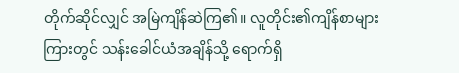တိုက်ဆိုင်လျှင် အမြဲကျိန်ဆဲကြ၏။ လူတိုင်း၏ကျိန်စာများကြားတွင် သန်းခေါင်ယံအချိန်သို့ ရောက်ရှိ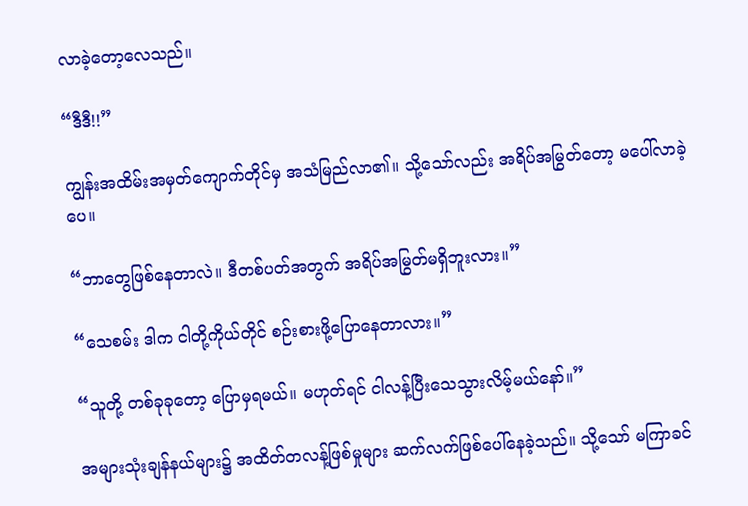လာခဲ့တော့လေသည်။

“ဒီဒီ!!”

ကျွန်းအထိမ်းအမှတ်ကျောက်တိုင်မှ အသံမြည်လာ၏။ သို့သော်လည်း အရိပ်အမြွတ်တော့ မပေါ်လာခဲ့ပေ။

“ဘာတွေဖြစ်နေတာလဲ။ ဒီတစ်ပတ်အတွက် အရိပ်အမြွတ်မရှိဘူးလား။”

“သေစမ်း ဒါက ငါတို့ကိုယ်တိုင် စဉ်းစားဖို့ပြောနေတာလား။”

“သူတို့ တစ်ခုခုတော့ ပြောမှရမယ်။ မဟုတ်ရင် ငါလန့်ပြီးသေသွားလိမ့်မယ်နော်။”

အများသုံးချန်နယ်များ၌ အထိတ်တလန့်ဖြစ်မှုများ ဆက်လက်ဖြစ်ပေါ်နေခဲ့သည်။ သို့သော် မကြာခင်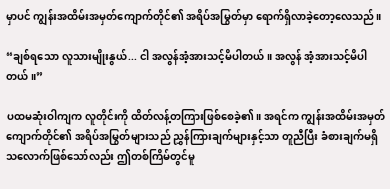မှာပင် ကျွန်းအထိမ်းအမှတ်ကျောက်တိုင်၏ အရိပ်အမြွတ်မှာ ရောက်ရှိလာခဲ့တော့လေသည်။

“ချစ်ရသော လူသားမျိုးနွယ်... ငါ အလွန်အံ့အားသင့်မိပါတယ်။ အလွန် အံ့အားသင့်မိပါတယ်။”

ပထမဆုံးဝါကျက လူတိုင်းကို ထိတ်လန့်တကြားဖြစ်စေခဲ့၏။ အရင်က ကျွန်းအထိမ်းအမှတ်ကျောက်တိုင်၏ အရိပ်အမြွတ်များသည် ညွှန်ကြားချက်များနှင့်သာ တူညီပြီး ခံစားချက်မရှိသလောက်ဖြစ်သော်လည်း ဤတစ်ကြိမ်တွင်မူ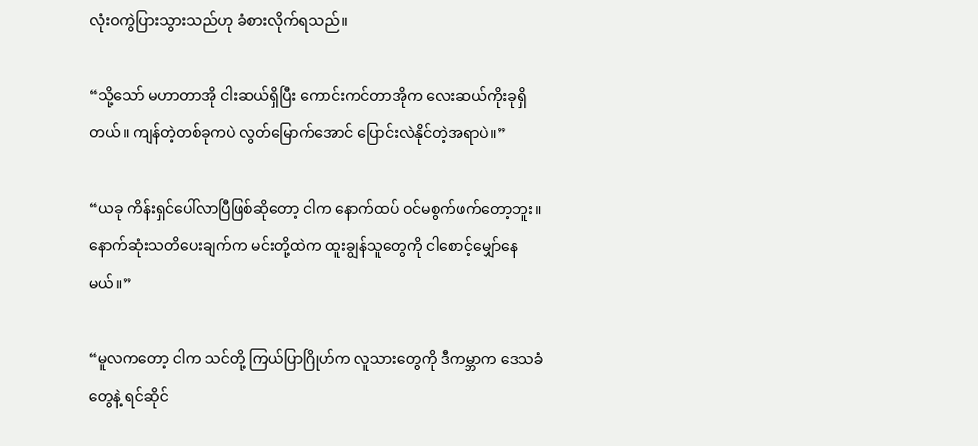လုံးဝကွဲပြားသွားသည်ဟု ခံစားလိုက်ရသည်။

“သို့သော် မဟာတာအို ငါးဆယ်ရှိပြီး ကောင်းကင်တာအိုက လေးဆယ်ကိုးခုရှိတယ်။ ကျန်တဲ့တစ်ခုကပဲ လွတ်မြောက်အောင် ပြောင်းလဲနိုင်တဲ့အရာပဲ။”

“ယခု ကိန်းရှင်ပေါ်လာပြီဖြစ်ဆိုတော့ ငါက နောက်ထပ် ဝင်မစွက်ဖက်တော့ဘူး။ နောက်ဆုံးသတိပေးချက်က မင်းတို့ထဲက ထူးချွန်သူတွေကို ငါစောင့်မျှော်နေမယ်။”

“မူလကတော့ ငါက သင်တို့ ကြယ်ပြာဂြိုဟ်က လူသားတွေကို ဒီကမ္ဘာက ဒေသခံတွေနဲ့ ရင်ဆိုင်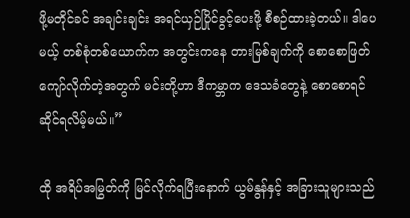ဖို့မတိုင်ခင် အချင်းချင်း အရင်ယှဉ်ပြိုင်ခွင့်ပေးဖို့ စီစဉ်ထားခဲ့တယ်။ ဒါပေမယ့် တစ်စုံတစ်ယောက်က အတွင်းကနေ တားမြစ်ချက်ကို စောစောဖြတ်ကျော်လိုက်တဲ့အတွက် မင်းတို့ဟာ ဒီကမ္ဘာက ဒေသခံတွေနဲ့ စောစောရင်ဆိုင်ရလိမ့်မယ်။”

ထို အရိပ်အမြွတ်ကို မြင်လိုက်ရပြီးနောက် ယွမ်နွန်နှင့် အခြားသူများသည်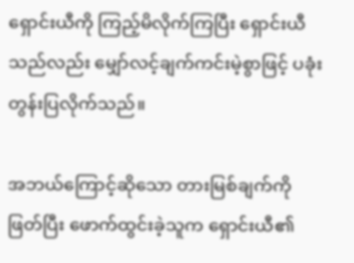ရှောင်းယီကို ကြည့်မိလိုက်ကြပြီး ရှောင်းယီသည်လည်း မျှော်လင့်ချက်ကင်းမဲ့စွာဖြင့် ပခုံးတွန်းပြလိုက်သည်။

အဘယ်ကြောင့်ဆိုသော တားမြစ်ချက်ကိုဖြတ်ပြီး ဖောက်ထွင်းခဲ့သူက ရှောင်းယီ၏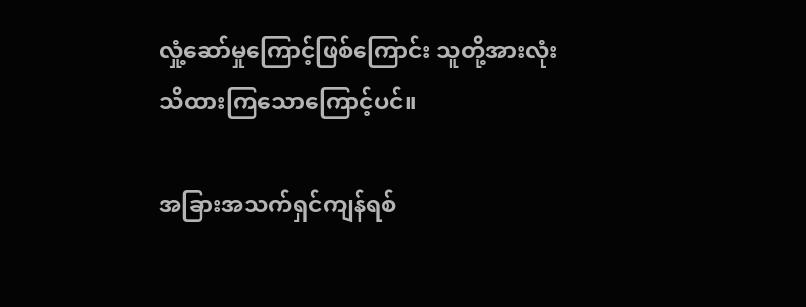လှုံ့ဆော်မှုကြောင့်ဖြစ်ကြောင်း သူတို့အားလုံး သိထားကြသောကြောင့်ပင်။

အခြားအသက်ရှင်ကျန်ရစ်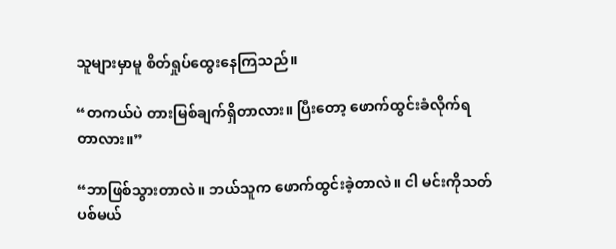သူများမှာမူ စိတ်ရှုပ်ထွေးနေကြသည်။

“တကယ်ပဲ တားမြစ်ချက်ရှိတာလား။ ပြီးတော့ ဖောက်ထွင်းခံလိုက်ရတာလား။”

“ဘာဖြစ်သွားတာလဲ။ ဘယ်သူက ဖောက်ထွင်းခဲ့တာလဲ။ ငါ မင်းကိုသတ်ပစ်မယ်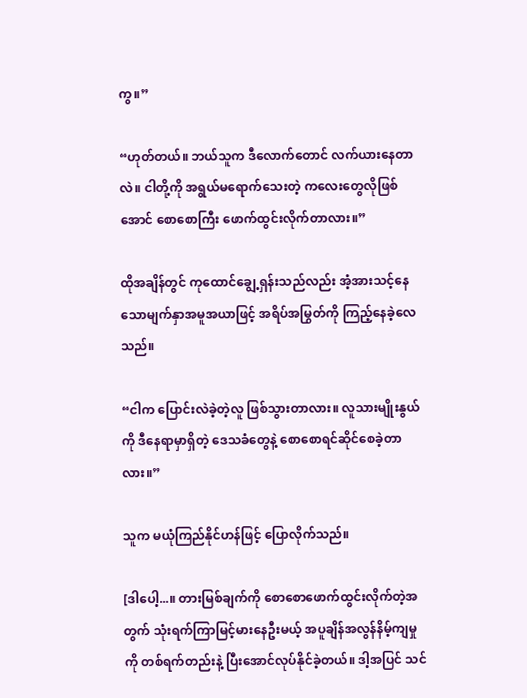ကွ။”

“ဟုတ်တယ်။ ဘယ်သူက ဒီလောက်တောင် လက်ယားနေတာလဲ။ ငါတို့ကို အရွယ်မရောက်သေးတဲ့ ကလေးတွေလိုဖြစ်အောင် စောစောကြီး ဖောက်ထွင်းလိုက်တာလား။”

ထိုအချိန်တွင် ကုထောင်ချွေ့ရှန်းသည်လည်း အံ့အားသင့်နေသောမျက်နှာအမူအယာဖြင့် အရိပ်အမြွတ်ကို ကြည့်နေခဲ့လေသည်။

“ငါက ပြောင်းလဲခဲ့တဲ့လူ ဖြစ်သွားတာလား။ လူသားမျိုးနွယ်ကို ဒီနေရာမှာရှိတဲ့ ဒေသခံတွေနဲ့ စောစောရင်ဆိုင်စေခဲ့တာလား။”

သူက မယုံကြည်နိုင်ဟန်ဖြင့် ပြောလိုက်သည်။

[ဒါပေါ့...။ တားမြစ်ချက်ကို စောစောဖောက်ထွင်းလိုက်တဲ့အတွက် သုံးရက်ကြာမြင့်မားနေဦးမယ့် အပူချိန်အလွန်နိမ့်ကျမှုကို တစ်ရက်တည်းနဲ့ ပြီးအောင်လုပ်နိုင်ခဲ့တယ်။ ဒါ့အပြင် သင်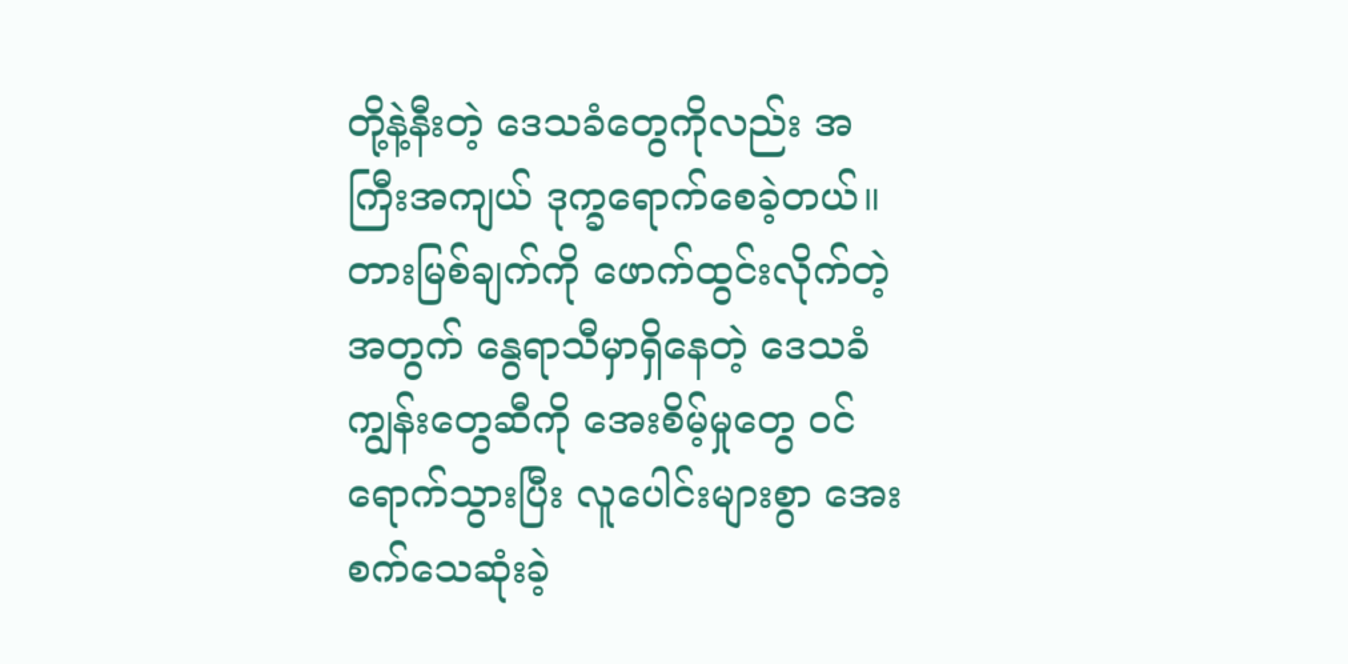တို့နဲ့နီးတဲ့ ဒေသခံတွေကိုလည်း အကြီးအကျယ် ဒုက္ခရောက်စေခဲ့တယ်။ တားမြစ်ချက်ကို ဖောက်ထွင်းလိုက်တဲ့အတွက် နွေရာသီမှာရှိနေတဲ့ ဒေသခံကျွန်းတွေဆီကို အေးစိမ့်မှုတွေ ဝင်ရောက်သွားပြီး လူပေါင်းများစွာ အေးစက်သေဆုံးခဲ့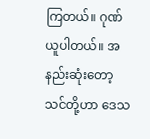ကြတယ်။ ဂုဏ်ယူပါတယ်။ အနည်းဆုံးတော့ သင်တို့ဟာ ဒေသ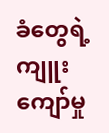ခံတွေရဲ့ ကျူးကျော်မှု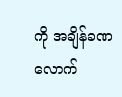ကို အချိန်ခဏလောက်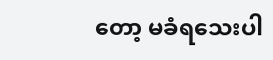တော့ မခံရသေးပါ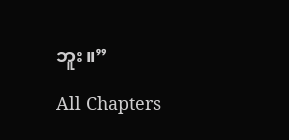ဘူး။”

All Chapters